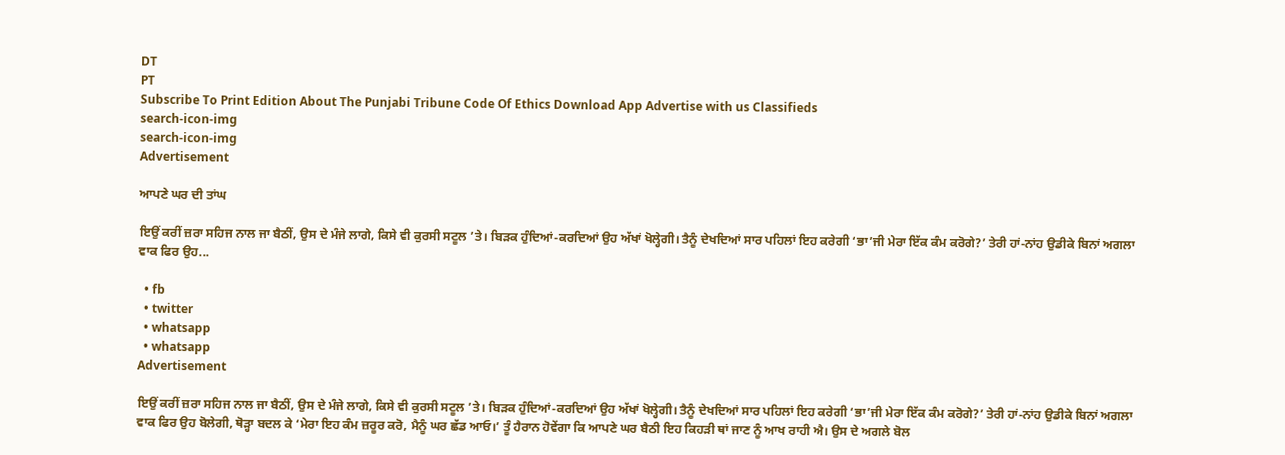DT
PT
Subscribe To Print Edition About The Punjabi Tribune Code Of Ethics Download App Advertise with us Classifieds
search-icon-img
search-icon-img
Advertisement

ਆਪਣੇ ਘਰ ਦੀ ਤਾਂਘ

ਇਉਂ ਕਰੀਂ ਜ਼ਰਾ ਸਹਿਜ ਨਾਲ ਜਾ ਬੈਠੀਂ, ਉਸ ਦੇ ਮੰਜੇ ਲਾਗੇ, ਕਿਸੇ ਵੀ ਕੁਰਸੀ ਸਟੂਲ ’ਤੇ। ਬਿੜਕ ਹੁੰਦਿਆਂ-ਕਰਦਿਆਂ ਉਹ ਅੱਖਾਂ ਖੋਲ੍ਹੇਗੀ। ਤੈਨੂੰ ਦੇਖਦਿਆਂ ਸਾਰ ਪਹਿਲਾਂ ਇਹ ਕਰੇਗੀ ‘ਭਾ’ਜੀ ਮੇਰਾ ਇੱਕ ਕੰਮ ਕਰੋਗੇ?’ ਤੇਰੀ ਹਾਂ-ਨਾਂਹ ਉਡੀਕੇ ਬਿਨਾਂ ਅਗਲਾ ਵਾਕ ਫਿਰ ਉਹ...

  • fb
  • twitter
  • whatsapp
  • whatsapp
Advertisement

ਇਉਂ ਕਰੀਂ ਜ਼ਰਾ ਸਹਿਜ ਨਾਲ ਜਾ ਬੈਠੀਂ, ਉਸ ਦੇ ਮੰਜੇ ਲਾਗੇ, ਕਿਸੇ ਵੀ ਕੁਰਸੀ ਸਟੂਲ ’ਤੇ। ਬਿੜਕ ਹੁੰਦਿਆਂ-ਕਰਦਿਆਂ ਉਹ ਅੱਖਾਂ ਖੋਲ੍ਹੇਗੀ। ਤੈਨੂੰ ਦੇਖਦਿਆਂ ਸਾਰ ਪਹਿਲਾਂ ਇਹ ਕਰੇਗੀ ‘ਭਾ’ਜੀ ਮੇਰਾ ਇੱਕ ਕੰਮ ਕਰੋਗੇ?’ ਤੇਰੀ ਹਾਂ-ਨਾਂਹ ਉਡੀਕੇ ਬਿਨਾਂ ਅਗਲਾ ਵਾਕ ਫਿਰ ਉਹ ਬੋਲੇਗੀ, ਥੋੜ੍ਹਾ ਬਦਲ ਕੇ ‘ਮੇਰਾ ਇਹ ਕੰਮ ਜ਼ਰੂਰ ਕਰੋ, ਮੈਨੂੰ ਘਰ ਛੱਡ ਆਓ।’ ਤੂੰ ਹੈਰਾਨ ਹੋਵੇਂਗਾ ਕਿ ਆਪਣੇ ਘਰ ਬੈਠੀ ਇਹ ਕਿਹੜੀ ਥਾਂ ਜਾਣ ਨੂੰ ਆਖ ਰਾਹੀ ਐ। ਉਸ ਦੇ ਅਗਲੇ ਬੋਲ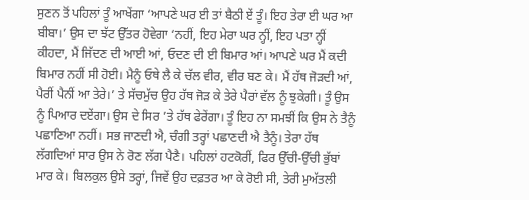ਸੁਣਨ ਤੋਂ ਪਹਿਲਾਂ ਤੂੰ ਆਖੇਂਗਾ ‘ਆਪਣੇ ਘਰ ਈ ਤਾਂ ਬੈਠੀ ਏਂ ਤੂੰ। ਇਹ ਤੇਰਾ ਈ ਘਰ ਆ ਬੀਬਾ।’ ਉਸ ਦਾ ਝੱਟ ਉੱਤਰ ਹੋਵੇਗਾ ‘ਨਹੀਂ, ਇਹ ਮੇਰਾ ਘਰ ਨ੍ਹੀਂ, ਇਹ ਪਤਾ ਨ੍ਹੀਂ ਕੀਹਦਾ, ਮੈਂ ਜਿੱਦਣ ਦੀ ਆਈ ਆਂ, ਓਦਣ ਦੀ ਈ ਬਿਮਾਰ ਆਂ। ਆਪਣੇ ਘਰ ਮੈਂ ਕਦੀ ਬਿਮਾਰ ਨਹੀਂ ਸੀ ਹੋਈ। ਮੈਨੂੰ ਓਥੇ ਲੈ ਕੇ ਚੱਲ ਵੀਰ, ਵੀਰ ਬਣ ਕੇ। ਮੈਂ ਹੱਥ ਜੋੜਦੀ ਆਂ, ਪੈਰੀਂ ਪੈਨੀਂ ਆ ਤੇਰੇ।’ ਤੇ ਸੱਚਮੁੱਚ ਉਹ ਹੱਥ ਜੋੜ ਕੇ ਤੇਰੇ ਪੈਰਾਂ ਵੱਲ ਨੂੰ ਝੁਕੇਗੀ। ਤੂੰ ਉਸ ਨੂੰ ਪਿਆਰ ਦਏਂਗਾ। ਉਸ ਦੇ ਸਿਰ ’ਤੇ ਹੱਥ ਫੇਰੇਂਗਾ। ਤੂੰ ਇਹ ਨਾ ਸਮਝੀਂ ਕਿ ਉਸ ਨੇ ਤੈਨੂੰ ਪਛਾਣਿਆ ਨਹੀਂ। ਸਭ ਜਾਣਦੀ ਐ, ਚੰਗੀ ਤਰ੍ਹਾਂ ਪਛਾਣਦੀ ਐ ਤੈਨੂੰ। ਤੇਰਾ ਹੱਥ ਲੱਗਦਿਆਂ ਸਾਰ ਉਸ ਨੇ ਰੋਣ ਲੱਗ ਪੈਣੈ। ਪਹਿਲਾਂ ਹਟਕੋਰੀਂ, ਫਿਰ ਉੱਚੀ-ਉੱਚੀ ਭੁੱਬਾਂ ਮਾਰ ਕੇ। ਬਿਲਕੁਲ ਉਸੇ ਤਰ੍ਹਾਂ, ਜਿਵੇਂ ਉਹ ਦਫ਼ਤਰ ਆ ਕੇ ਰੋਈ ਸੀ, ਤੇਰੀ ਮੁਅੱਤਲੀ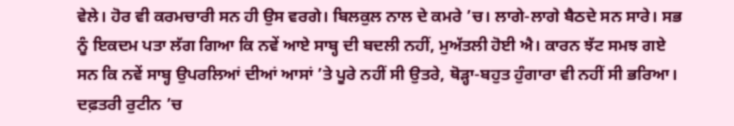ਵੇਲੇ। ਹੋਰ ਵੀ ਕਰਮਚਾਰੀ ਸਨ ਹੀ ਉਸ ਵਰਗੇ। ਬਿਲਕੁਲ ਨਾਲ ਦੇ ਕਮਰੇ ’ਚ। ਲਾਗੇ-ਲਾਗੇ ਬੈਠਦੇ ਸਨ ਸਾਰੇ। ਸਭ ਨੂੰ ਇਕਦਮ ਪਤਾ ਲੱਗ ਗਿਆ ਕਿ ਨਵੇਂ ਆਏ ਸਾਬ੍ਹ ਦੀ ਬਦਲੀ ਨਹੀਂ, ਮੁਅੱਤਲੀ ਹੋਈ ਐ। ਕਾਰਨ ਝੱਟ ਸਮਝ ਗਏ ਸਨ ਕਿ ਨਵੇਂ ਸਾਬ੍ਹ ਉਪਰਲਿਆਂ ਦੀਆਂ ਆਸਾਂ ’ਤੇ ਪੂਰੇ ਨਹੀਂ ਸੀ ਉਤਰੇ, ਥੋੜ੍ਹਾ-ਬਹੁਤ ਹੁੰਗਾਰਾ ਵੀ ਨਹੀਂ ਸੀ ਭਰਿਆ। ਦਫ਼ਤਰੀ ਰੁਟੀਨ ’ਚ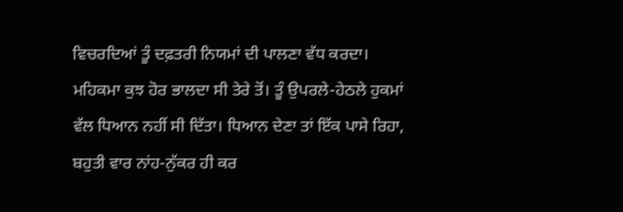ਵਿਚਰਦਿਆਂ ਤੂੰ ਦਫ਼ਤਰੀ ਨਿਯਮਾਂ ਦੀ ਪਾਲਣਾ ਵੱਧ ਕਰਦਾ। ਮਹਿਕਮਾ ਕੁਝ ਹੋਰ ਭਾਲਦਾ ਸੀ ਤੇਰੇ ਤੋਂ। ਤੂੰ ਉਪਰਲੇ-ਹੇਠਲੇ ਹੁਕਮਾਂ ਵੱਲ ਧਿਆਨ ਨਹੀਂ ਸੀ ਦਿੱਤਾ। ਧਿਆਨ ਦੇਣਾ ਤਾਂ ਇੱਕ ਪਾਸੇ ਰਿਹਾ, ਬਹੁਤੀ ਵਾਰ ਨਾਂਹ-ਨੁੱਕਰ ਹੀ ਕਰ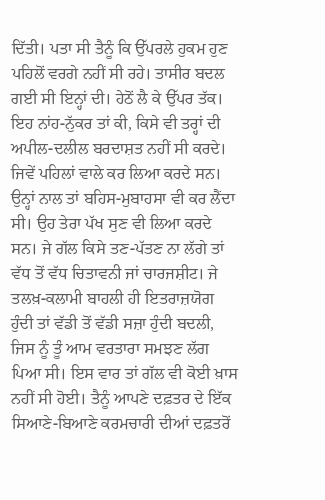ਦਿੱਤੀ। ਪਤਾ ਸੀ ਤੈਨੂੰ ਕਿ ਉੱਪਰਲੇ ਹੁਕਮ ਹੁਣ ਪਹਿਲੋਂ ਵਰਗੇ ਨਹੀਂ ਸੀ ਰਹੇ। ਤਾਸੀਰ ਬਦਲ ਗਈ ਸੀ ਇਨ੍ਹਾਂ ਦੀ। ਹੇਠੋਂ ਲੈ ਕੇ ਉੱਪਰ ਤੱਕ। ਇਹ ਨਾਂਹ-ਨੁੱਕਰ ਤਾਂ ਕੀ, ਕਿਸੇ ਵੀ ਤਰ੍ਹਾਂ ਦੀ ਅਪੀਲ-ਦਲੀਲ ਬਰਦਾਸ਼ਤ ਨਹੀਂ ਸੀ ਕਰਦੇ। ਜਿਵੇਂ ਪਹਿਲਾਂ ਵਾਲੇ ਕਰ ਲਿਆ ਕਰਦੇ ਸਨ। ਉਨ੍ਹਾਂ ਨਾਲ ਤਾਂ ਬਹਿਸ-ਮੁਬਾਹਸਾ ਵੀ ਕਰ ਲੈਂਦਾ ਸੀ। ਉਹ ਤੇਰਾ ਪੱਖ ਸੁਣ ਵੀ ਲਿਆ ਕਰਦੇ ਸਨ। ਜੇ ਗੱਲ ਕਿਸੇ ਤਣ-ਪੱਤਣ ਨਾ ਲੱਗੇ ਤਾਂ ਵੱਧ ਤੋਂ ਵੱਧ ਚਿਤਾਵਨੀ ਜਾਂ ਚਾਰਜਸ਼ੀਟ। ਜੇ ਤਲਖ਼-ਕਲਾਮੀ ਬਾਹਲੀ ਹੀ ਇਤਰਾਜ਼ਯੋਗ ਹੁੰਦੀ ਤਾਂ ਵੱਡੀ ਤੋਂ ਵੱਡੀ ਸਜ਼ਾ ਹੁੰਦੀ ਬਦਲੀ, ਜਿਸ ਨੂੰ ਤੂੰ ਆਮ ਵਰਤਾਰਾ ਸਮਝਣ ਲੱਗ ਪਿਆ ਸੀ। ਇਸ ਵਾਰ ਤਾਂ ਗੱਲ ਵੀ ਕੋਈ ਖ਼ਾਸ ਨਹੀਂ ਸੀ ਹੋਈ। ਤੈਨੂੰ ਆਪਣੇ ਦਫ਼ਤਰ ਦੇ ਇੱਕ ਸਿਆਣੇ-ਬਿਆਣੇ ਕਰਮਚਾਰੀ ਦੀਆਂ ਦਫ਼ਤਰੋਂ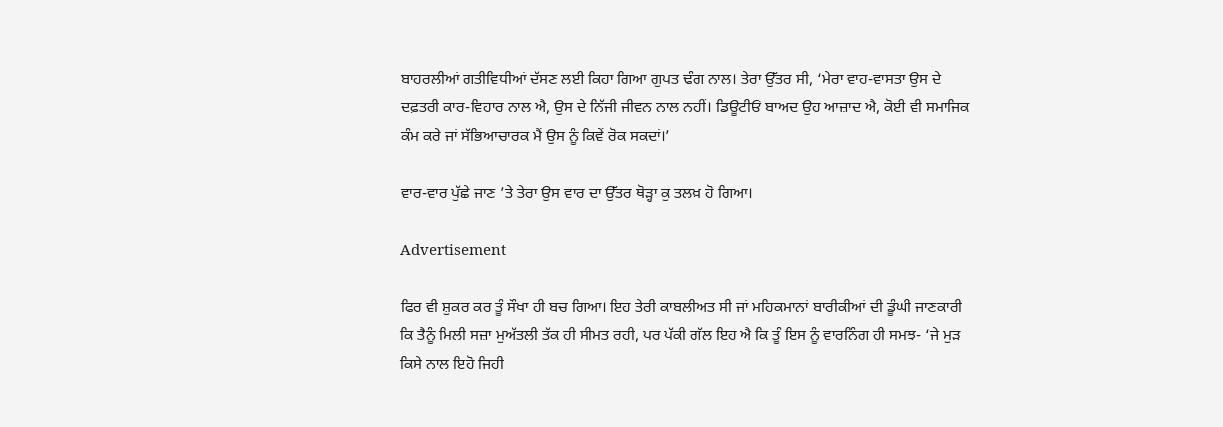ਬਾਹਰਲੀਆਂ ਗਤੀਵਿਧੀਆਂ ਦੱਸਣ ਲਈ ਕਿਹਾ ਗਿਆ ਗੁਪਤ ਢੰਗ ਨਾਲ। ਤੇਰਾ ਉੱਤਰ ਸੀ, ‘ਮੇਰਾ ਵਾਹ-ਵਾਸਤਾ ਉਸ ਦੇ ਦਫ਼ਤਰੀ ਕਾਰ-ਵਿਹਾਰ ਨਾਲ ਐ, ਉਸ ਦੇ ਨਿੱਜੀ ਜੀਵਨ ਨਾਲ ਨਹੀਂ। ਡਿਊਟੀਓਂ ਬਾਅਦ ਉਹ ਆਜ਼ਾਦ ਐ, ਕੋਈ ਵੀ ਸਮਾਜਿਕ ਕੰਮ ਕਰੇ ਜਾਂ ਸੱਭਿਆਚਾਰਕ ਮੈਂ ਉਸ ਨੂੰ ਕਿਵੇਂ ਰੋਕ ਸਕਦਾਂ।’

ਵਾਰ-ਵਾਰ ਪੁੱਛੇ ਜਾਣ ’ਤੇ ਤੇਰਾ ਉਸ ਵਾਰ ਦਾ ਉੱਤਰ ਥੋੜ੍ਹਾ ਕੁ ਤਲਖ਼ ਹੋ ਗਿਆ।

Advertisement

ਫਿਰ ਵੀ ਸ਼ੁਕਰ ਕਰ ਤੂੰ ਸੌਖਾ ਹੀ ਬਚ ਗਿਆ। ਇਹ ਤੇਰੀ ਕਾਬਲੀਅਤ ਸੀ ਜਾਂ ਮਹਿਕਮਾਨਾਂ ਬਾਰੀਕੀਆਂ ਦੀ ਡੂੰਘੀ ਜਾਣਕਾਰੀ ਕਿ ਤੈਨੂੰ ਮਿਲੀ ਸਜ਼ਾ ਮੁਅੱਤਲੀ ਤੱਕ ਹੀ ਸੀਮਤ ਰਹੀ, ਪਰ ਪੱਕੀ ਗੱਲ ਇਹ ਐ ਕਿ ਤੂੰ ਇਸ ਨੂੰ ਵਾਰਨਿੰਗ ਹੀ ਸਮਝ- ‘ਜੇ ਮੁੜ ਕਿਸੇ ਨਾਲ ਇਹੋ ਜਿਹੀ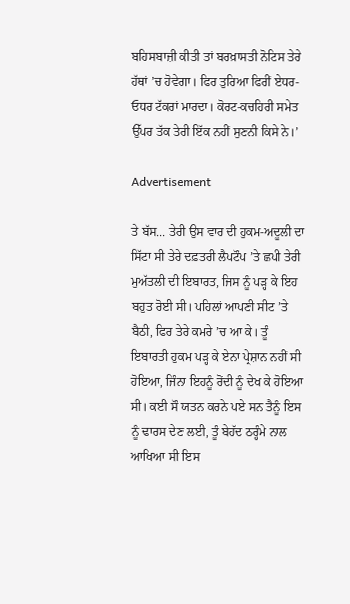ਬਹਿਸਬਾਜ਼ੀ ਕੀਤੀ ਤਾਂ ਬਰਖ਼ਾਸਤੀ ਨੋਟਿਸ ਤੇਰੇ ਹੱਥਾਂ ’ਚ ਹੋਵੇਗਾ। ਫਿਰ ਤੁਰਿਆ ਫਿਰੀਂ ਏਧਰ-ਓਧਰ ਟੱਕਰਾਂ ਮਾਰਦਾ। ਕੋਰਟ-ਕਚਹਿਰੀ ਸਮੇਤ ਉੱਪਰ ਤੱਕ ਤੇਰੀ ਇੱਕ ਨਹੀਂ ਸੁਣਨੀ ਕਿਸੇ ਨੇ।’

Advertisement

ਤੇ ਬੱਸ... ਤੇਰੀ ਉਸ ਵਾਰ ਦੀ ਹੁਕਮ-ਅਦੂਲੀ ਦਾ ਸਿੱਟਾ ਸੀ ਤੇਰੇ ਦਫ਼ਤਰੀ ਲੈਪਟੌਪ ’ਤੇ ਛਪੀ ਤੇਰੀ ਮੁਅੱਤਲੀ ਦੀ ਇਬਾਰਤ, ਜਿਸ ਨੂੰ ਪੜ੍ਹ ਕੇ ਇਹ ਬਹੁਤ ਰੋਈ ਸੀ। ਪਹਿਲਾਂ ਆਪਣੀ ਸੀਟ ’ਤੇ ਬੈਠੀ, ਫਿਰ ਤੇਰੇ ਕਮਰੇ ’ਚ ਆ ਕੇ। ਤੂੰ ਇਬਾਰਤੀ ਹੁਕਮ ਪੜ੍ਹ ਕੇ ਏਨਾ ਪ੍ਰੇਸ਼ਾਨ ਨਹੀਂ ਸੀ ਹੋਇਆ, ਜਿੰਨਾ ਇਹਨੂੰ ਰੋਂਦੀ ਨੂੰ ਦੇਖ ਕੇ ਹੋਇਆ ਸੀ। ਕਈ ਸੌ ਯਤਨ ਕਰਨੇ ਪਏ ਸਨ ਤੈਨੂੰ ਇਸ ਨੂੰ ਢਾਰਸ ਦੇਣ ਲਈ, ਤੂੰ ਬੇਹੱਦ ਠਰ੍ਹੰਮੇ ਨਾਲ ਆਖਿਆ ਸੀ ਇਸ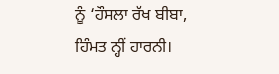ਨੂੰ ‘ਹੌਸਲਾ ਰੱਖ ਬੀਬਾ, ਹਿੰਮਤ ਨ੍ਹੀਂ ਹਾਰਨੀ।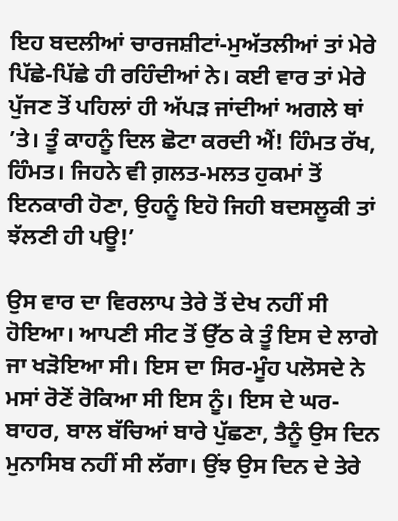ਇਹ ਬਦਲੀਆਂ ਚਾਰਜਸ਼ੀਟਾਂ-ਮੁਅੱਤਲੀਆਂ ਤਾਂ ਮੇਰੇ ਪਿੱਛੇ-ਪਿੱਛੇ ਹੀ ਰਹਿੰਦੀਆਂ ਨੇ। ਕਈ ਵਾਰ ਤਾਂ ਮੇਰੇ ਪੁੱਜਣ ਤੋਂ ਪਹਿਲਾਂ ਹੀ ਅੱਪੜ ਜਾਂਦੀਆਂ ਅਗਲੇ ਥਾਂ ’ਤੇ। ਤੂੰ ਕਾਹਨੂੰ ਦਿਲ ਛੋਟਾ ਕਰਦੀ ਐਂ! ਹਿੰਮਤ ਰੱਖ, ਹਿੰਮਤ। ਜਿਹਨੇ ਵੀ ਗ਼ਲਤ-ਮਲਤ ਹੁਕਮਾਂ ਤੋਂ ਇਨਕਾਰੀ ਹੋਣਾ, ਉਹਨੂੰ ਇਹੋ ਜਿਹੀ ਬਦਸਲੂਕੀ ਤਾਂ ਝੱਲਣੀ ਹੀ ਪਊ!’

ਉਸ ਵਾਰ ਦਾ ਵਿਰਲਾਪ ਤੇਰੇ ਤੋਂ ਦੇਖ ਨਹੀਂ ਸੀ ਹੋਇਆ। ਆਪਣੀ ਸੀਟ ਤੋਂ ਉੱਠ ਕੇ ਤੂੰ ਇਸ ਦੇ ਲਾਗੇ ਜਾ ਖੜੋਇਆ ਸੀ। ਇਸ ਦਾ ਸਿਰ-ਮੂੰਹ ਪਲੋਸਦੇ ਨੇ ਮਸਾਂ ਰੋਣੋਂ ਰੋਕਿਆ ਸੀ ਇਸ ਨੂੰ। ਇਸ ਦੇ ਘਰ-ਬਾਹਰ, ਬਾਲ ਬੱਚਿਆਂ ਬਾਰੇ ਪੁੱਛਣਾ, ਤੈਨੂੰ ਉਸ ਦਿਨ ਮੁਨਾਸਿਬ ਨਹੀਂ ਸੀ ਲੱਗਾ। ਉਂਝ ਉਸ ਦਿਨ ਦੇ ਤੇਰੇ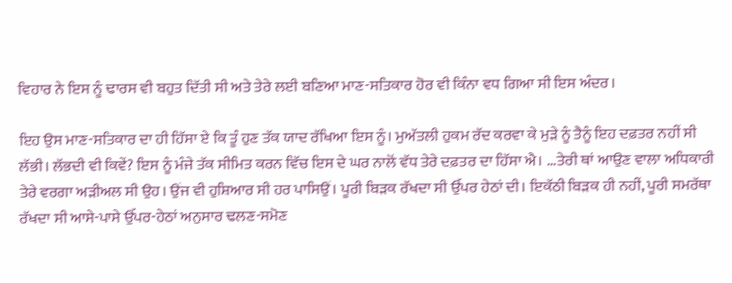ਵਿਹਾਰ ਨੇ ਇਸ ਨੂੰ ਢਾਰਸ ਵੀ ਬਹੁਤ ਦਿੱਤੀ ਸੀ ਅਤੇ ਤੇਰੇ ਲਈ ਬਣਿਆ ਮਾਣ-ਸਤਿਕਾਰ ਹੋਰ ਵੀ ਕਿੰਨਾ ਵਧ ਗਿਆ ਸੀ ਇਸ ਅੰਦਰ।

ਇਹ ਉਸ ਮਾਣ-ਸਤਿਕਾਰ ਦਾ ਹੀ ਹਿੱਸਾ ਏ ਕਿ ਤੂੰ ਹੁਣ ਤੱਕ ਯਾਦ ਰੱਖਿਆ ਇਸ ਨੂੰ। ਮੁਅੱਤਲੀ ਹੁਕਮ ਰੱਦ ਕਰਵਾ ਕੇ ਮੁੜੇ ਨੂੰ ਤੈਨੂੰ ਇਹ ਦਫ਼ਤਰ ਨਹੀਂ ਸੀ ਲੱਭੀ। ਲੱਭਦੀ ਵੀ ਕਿਵੇਂ? ਇਸ ਨੂੰ ਮੰਜੇ ਤੱਕ ਸੀਮਿਤ ਕਰਨ ਵਿੱਚ ਇਸ ਦੇ ਘਰ ਨਾਲੋਂ ਵੱਧ ਤੇਰੇ ਦਫ਼ਤਰ ਦਾ ਹਿੱਸਾ ਐ। ...ਤੇਰੀ ਥਾਂ ਆਉਣ ਵਾਲਾ ਅਧਿਕਾਰੀ ਤੇਰੇ ਵਰਗਾ ਅੜੀਅਲ ਸੀ ਉਹ। ਉਂਜ ਵੀ ਹੁਸ਼ਿਆਰ ਸੀ ਹਰ ਪਾਸਿਉਂ। ਪੂਰੀ ਬਿੜਕ ਰੱਖਦਾ ਸੀ ਉੱਪਰ ਹੇਠਾਂ ਦੀ। ਇਕੱਠੀ ਬਿੜਕ ਹੀ ਨਹੀਂ, ਪੂਰੀ ਸਮਰੱਥਾ ਰੱਖਦਾ ਸੀ ਆਸੇ-ਪਾਸੇ ਉੱਪਰ-ਹੇਠਾਂ ਅਨੁਸਾਰ ਢਲਣ-ਸਮੋਣ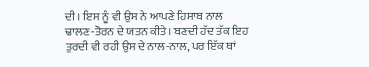ਦੀ। ਇਸ ਨੂੰ ਵੀ ਉਸ ਨੇ ਆਪਣੇ ਹਿਸਾਬ ਨਾਲ ਢਾਲਣ-ਤੋਰਨ ਦੇ ਯਤਨ ਕੀਤੇ। ਬਣਦੀ ਹੱਦ ਤੱਕ ਇਹ ਤੁਰਦੀ ਵੀ ਰਹੀ ਉਸ ਦੇ ਨਾਲ-ਨਾਲ, ਪਰ ਇੱਕ ਥਾਂ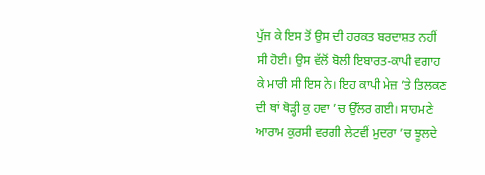ਪੁੱਜ ਕੇ ਇਸ ਤੋਂ ਉਸ ਦੀ ਹਰਕਤ ਬਰਦਾਸ਼ਤ ਨਹੀਂ ਸੀ ਹੋਈ। ਉਸ ਵੱਲੋਂ ਬੋਲੀ ਇਬਾਰਤ-ਕਾਪੀ ਵਗਾਹ ਕੇ ਮਾਰੀ ਸੀ ਇਸ ਨੇ। ਇਹ ਕਾਪੀ ਮੇਜ਼ ’ਤੇ ਤਿਲਕਣ ਦੀ ਥਾਂ ਥੋੜ੍ਹੀ ਕੁ ਹਵਾ ’ਚ ਉੱਲਰ ਗਈ। ਸਾਹਮਣੇ ਆਰਾਮ ਕੁਰਸੀ ਵਰਗੀ ਲੇਟਵੀਂ ਮੁਦਰਾ ’ਚ ਝੂਲਦੇ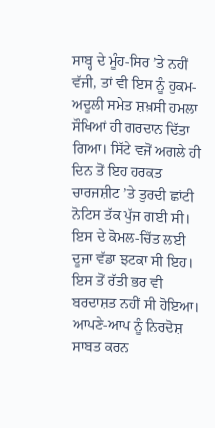ਸਾਬ੍ਹ ਦੇ ਮੂੰਹ-ਸਿਰ ’ਤੇ ਨਹੀਂ ਵੱਜੀ, ਤਾਂ ਵੀ ਇਸ ਨੂੰ ਹੁਕਮ-ਅਦੂਲੀ ਸਮੇਤ ਸ਼ਖ਼ਸੀ ਹਮਲਾ ਸੌਖਿਆਂ ਹੀ ਗਰਦਾਨ ਦਿੱਤਾ ਗਿਆ। ਸਿੱਟੇ ਵਜੋਂ ਅਗਲੇ ਹੀ ਦਿਨ ਤੋਂ ਇਹ ਹਰਕਤ ਚਾਰਜਸ਼ੀਟ ’ਤੇ ਤੁਰਦੀ ਛਾਂਟੀ ਨੋਟਿਸ ਤੱਕ ਪੁੱਜ ਗਈ ਸੀ। ਇਸ ਦੇ ਕੋਮਲ-ਚਿੱਤ ਲਈ ਦੂਜਾ ਵੱਡਾ ਝਟਕਾ ਸੀ ਇਹ। ਇਸ ਤੋਂ ਰੱਤੀ ਭਰ ਵੀ ਬਰਦਾਸ਼ਤ ਨਹੀਂ ਸੀ ਹੋਇਆ। ਆਪਣੇ-ਆਪ ਨੂੰ ਨਿਰਦੋਸ਼ ਸਾਬਤ ਕਰਨ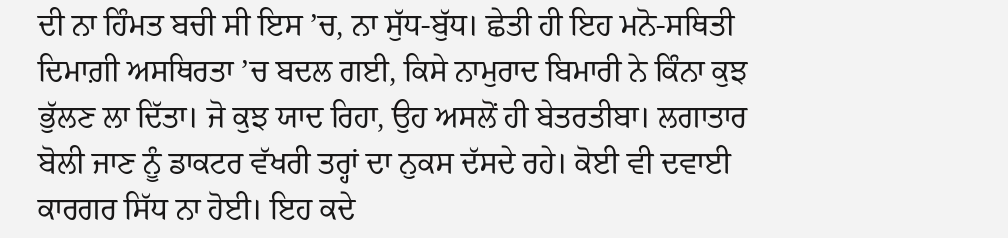ਦੀ ਨਾ ਹਿੰਮਤ ਬਚੀ ਸੀ ਇਸ ’ਚ, ਨਾ ਸੁੱਧ-ਬੁੱਧ। ਛੇਤੀ ਹੀ ਇਹ ਮਨੋ-ਸਥਿਤੀ ਦਿਮਾਗ਼ੀ ਅਸਥਿਰਤਾ ’ਚ ਬਦਲ ਗਈ, ਕਿਸੇ ਨਾਮੁਰਾਦ ਬਿਮਾਰੀ ਨੇ ਕਿੰਨਾ ਕੁਝ ਭੁੱਲਣ ਲਾ ਦਿੱਤਾ। ਜੋ ਕੁਝ ਯਾਦ ਰਿਹਾ, ਉਹ ਅਸਲੋਂ ਹੀ ਬੇਤਰਤੀਬਾ। ਲਗਾਤਾਰ ਬੋਲੀ ਜਾਣ ਨੂੰ ਡਾਕਟਰ ਵੱਖਰੀ ਤਰ੍ਹਾਂ ਦਾ ਨੁਕਸ ਦੱਸਦੇ ਰਹੇ। ਕੋਈ ਵੀ ਦਵਾਈ ਕਾਰਗਰ ਸਿੱਧ ਨਾ ਹੋਈ। ਇਹ ਕਦੇ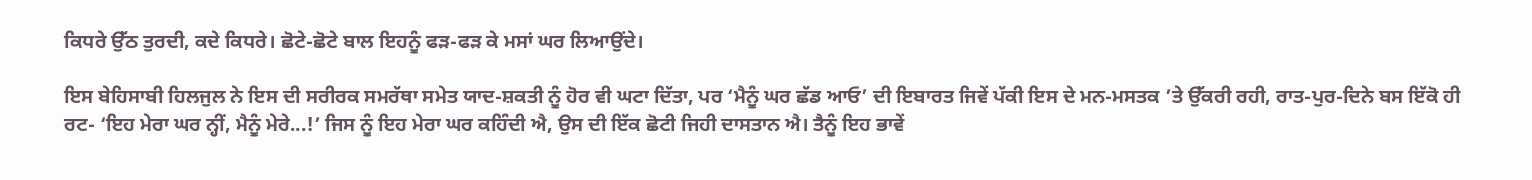ਕਿਧਰੇ ਉੱਠ ਤੁਰਦੀ, ਕਦੇ ਕਿਧਰੇ। ਛੋਟੇ-ਛੋਟੇ ਬਾਲ ਇਹਨੂੰ ਫੜ-ਫੜ ਕੇ ਮਸਾਂ ਘਰ ਲਿਆਉਂਦੇ।

ਇਸ ਬੇਹਿਸਾਬੀ ਹਿਲਜੁਲ ਨੇ ਇਸ ਦੀ ਸਰੀਰਕ ਸਮਰੱਥਾ ਸਮੇਤ ਯਾਦ-ਸ਼ਕਤੀ ਨੂੰ ਹੋਰ ਵੀ ਘਟਾ ਦਿੱਤਾ, ਪਰ ‘ਮੈਨੂੰ ਘਰ ਛੱਡ ਆਓ’ ਦੀ ਇਬਾਰਤ ਜਿਵੇਂ ਪੱਕੀ ਇਸ ਦੇ ਮਨ-ਮਸਤਕ ’ਤੇ ਉੱਕਰੀ ਰਹੀ, ਰਾਤ-ਪੁਰ-ਦਿਨੇ ਬਸ ਇੱਕੋ ਹੀ ਰਟ- ‘ਇਹ ਮੇਰਾ ਘਰ ਨ੍ਹੀਂ, ਮੈਨੂੰ ਮੇਰੇ...!’ ਜਿਸ ਨੂੰ ਇਹ ਮੇਰਾ ਘਰ ਕਹਿੰਦੀ ਐ, ਉਸ ਦੀ ਇੱਕ ਛੋਟੀ ਜਿਹੀ ਦਾਸਤਾਨ ਐ। ਤੈਨੂੰ ਇਹ ਭਾਵੇਂ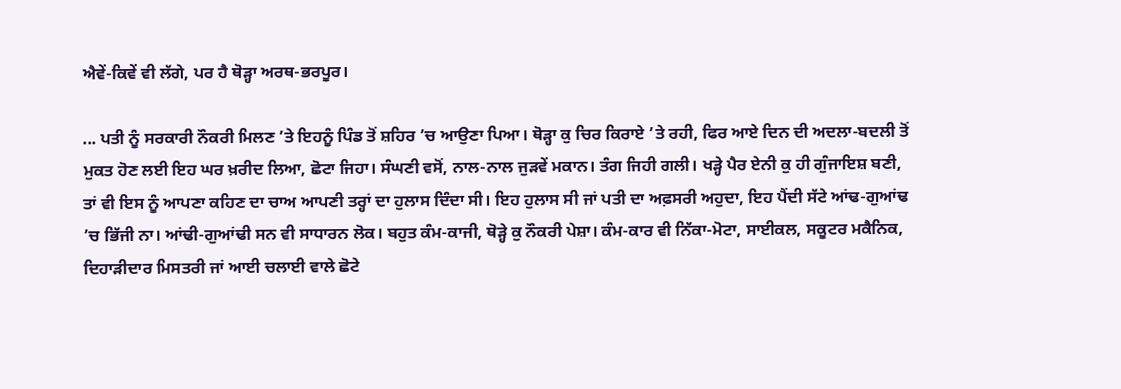ਐਵੇਂ-ਕਿਵੇਂ ਵੀ ਲੱਗੇ, ਪਰ ਹੈ ਥੋੜ੍ਹਾ ਅਰਥ-ਭਰਪੂਰ।

... ਪਤੀ ਨੂੰ ਸਰਕਾਰੀ ਨੌਕਰੀ ਮਿਲਣ ’ਤੇ ਇਹਨੂੰ ਪਿੰਡ ਤੋਂ ਸ਼ਹਿਰ ’ਚ ਆਉਣਾ ਪਿਆ। ਥੋੜ੍ਹਾ ਕੁ ਚਿਰ ਕਿਰਾਏ ’ਤੇ ਰਹੀ, ਫਿਰ ਆਏ ਦਿਨ ਦੀ ਅਦਲਾ-ਬਦਲੀ ਤੋਂ ਮੁਕਤ ਹੋਣ ਲਈ ਇਹ ਘਰ ਖ਼ਰੀਦ ਲਿਆ, ਛੋਟਾ ਜਿਹਾ। ਸੰਘਣੀ ਵਸੋਂ, ਨਾਲ-ਨਾਲ ਜੁੜਵੇਂ ਮਕਾਨ। ਤੰਗ ਜਿਹੀ ਗਲੀ। ਖੜ੍ਹੇ ਪੈਰ ਏਨੀ ਕੁ ਹੀ ਗੁੰਜਾਇਸ਼ ਬਣੀ, ਤਾਂ ਵੀ ਇਸ ਨੂੰ ਆਪਣਾ ਕਹਿਣ ਦਾ ਚਾਅ ਆਪਣੀ ਤਰ੍ਹਾਂ ਦਾ ਹੁਲਾਸ ਦਿੰਦਾ ਸੀ। ਇਹ ਹੁਲਾਸ ਸੀ ਜਾਂ ਪਤੀ ਦਾ ਅਫ਼ਸਰੀ ਅਹੁਦਾ, ਇਹ ਪੈਂਦੀ ਸੱਟੇ ਆਂਢ-ਗੁਆਂਢ ’ਚ ਭਿੱਜੀ ਨਾ। ਆਂਢੀ-ਗੁਆਂਢੀ ਸਨ ਵੀ ਸਾਧਾਰਨ ਲੋਕ। ਬਹੁਤ ਕੰਮ-ਕਾਜੀ, ਥੋੜ੍ਹੇ ਕੁ ਨੌਕਰੀ ਪੇਸ਼ਾ। ਕੰਮ-ਕਾਰ ਵੀ ਨਿੱਕਾ-ਮੋਟਾ, ਸਾਈਕਲ, ਸਕੂਟਰ ਮਕੈਨਿਕ, ਦਿਹਾੜੀਦਾਰ ਮਿਸਤਰੀ ਜਾਂ ਆਈ ਚਲਾਈ ਵਾਲੇ ਛੋਟੇ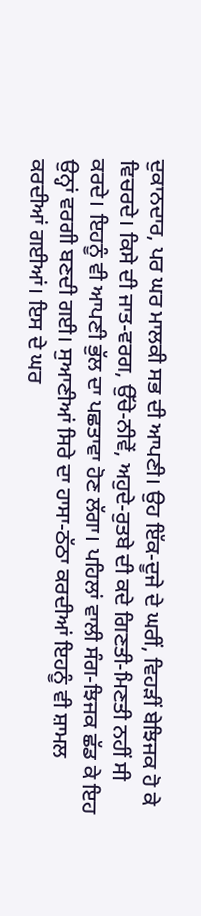ਦੁਕਾਨਦਾਰ, ਪਰ ਘਰ ਮਾਲਕੀ ਸਭ ਦੀ ਆਪਣੀ। ਉਹ ਇੱਕ-ਦੂਜੇ ਦੇ ਘਰੀਂ, ਵਿਹੜੀਂ ਬੇਝਿਜਕ ਹੋ ਕੇ ਵਿਚਰਦੇ। ਕਿਸੇ ਦੀ ਜਾਤ-ਵਰਗ, ਉੱਚੇ-ਨੀਵੇਂ, ਅਹੁਦੇ-ਰੁਤਬੇ ਦੀ ਕਦੇ ਗਿਣਤੀ-ਮਿਣਤੀ ਨਹੀਂ ਸੀ ਕਰਦੇ। ਇਹਨੂੰ ਵੀ ਆਪਣੀ ਭੁੱਲ ਦਾ ਪਛਤਾਵਾ ਹੋਣ ਲੱਗਾ। ਪਹਿਲਾਂ ਵਾਲੀ ਸੰਗ-ਝਿਜਕ ਛੱਡ ਕੇ ਇਹ ਉਨ੍ਹਾਂ ਵਰਗੀ ਬਣਦੀ ਗਈ। ਸੁਆਣੀਆਂ ਸਿਰੇ ਦਾ ਹਾਸਾ-ਠੱਠਾ ਕਰਦੀਆਂ ਇਹਨੂੰ ਵੀ ਸ਼ਾਮਲ ਕਰਦੀਆਂ ਗਈਆਂ। ਇਸ ਦੇ ਘਰ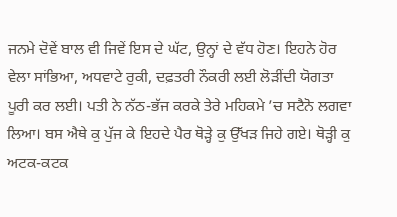ਜਨਮੇ ਦੋਵੇਂ ਬਾਲ ਵੀ ਜਿਵੇਂ ਇਸ ਦੇ ਘੱਟ, ਉਨ੍ਹਾਂ ਦੇ ਵੱਧ ਹੋਣ। ਇਹਨੇ ਹੋਰ ਵੇਲਾ ਸਾਂਭਿਆ, ਅਧਵਾਟੇ ਰੁਕੀ, ਦਫ਼ਤਰੀ ਨੌਕਰੀ ਲਈ ਲੋੜੀਂਦੀ ਯੋਗਤਾ ਪੂਰੀ ਕਰ ਲਈ। ਪਤੀ ਨੇ ਨੱਠ-ਭੱਜ ਕਰਕੇ ਤੇਰੇ ਮਹਿਕਮੇ ’ਚ ਸਟੈਨੋ ਲਗਵਾ ਲਿਆ। ਬਸ ਐਥੇ ਕੁ ਪੁੱਜ ਕੇ ਇਹਦੇ ਪੈਰ ਥੋੜ੍ਹੇ ਕੁ ਉੱਖੜ ਜਿਹੇ ਗਏ। ਥੋੜ੍ਹੀ ਕੁ ਅਟਕ-ਕਟਕ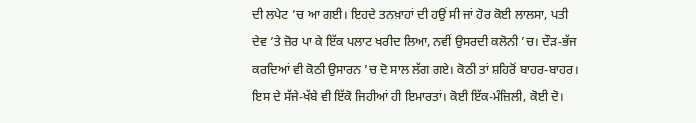ਦੀ ਲਪੇਟ ’ਚ ਆ ਗਈ। ਇਹਦੇ ਤਨਖ਼ਾਹਾਂ ਦੀ ਹਉਂ ਸੀ ਜਾਂ ਹੋਰ ਕੋਈ ਲਾਲਸਾ, ਪਤੀ ਦੇਵ ’ਤੇ ਜ਼ੋਰ ਪਾ ਕੇ ਇੱਕ ਪਲਾਟ ਖਰੀਦ ਲਿਆ, ਨਵੀਂ ਉਸਰਦੀ ਕਲੋਨੀ ’ਚ। ਦੌੜ-ਭੱਜ ਕਰਦਿਆਂ ਵੀ ਕੋਠੀ ਉਸਾਰਨ ’ਚ ਦੋ ਸਾਲ ਲੱਗ ਗਏ। ਕੋਠੀ ਤਾਂ ਸ਼ਹਿਰੋਂ ਬਾਹਰ-ਬਾਹਰ। ਇਸ ਦੇ ਸੱਜੇ-ਖੱਬੇ ਵੀ ਇੱਕੋ ਜਿਹੀਆਂ ਹੀ ਇਮਾਰਤਾਂ। ਕੋਈ ਇੱਕ-ਮੰਜ਼ਿਲੀ, ਕੋਈ ਦੋ।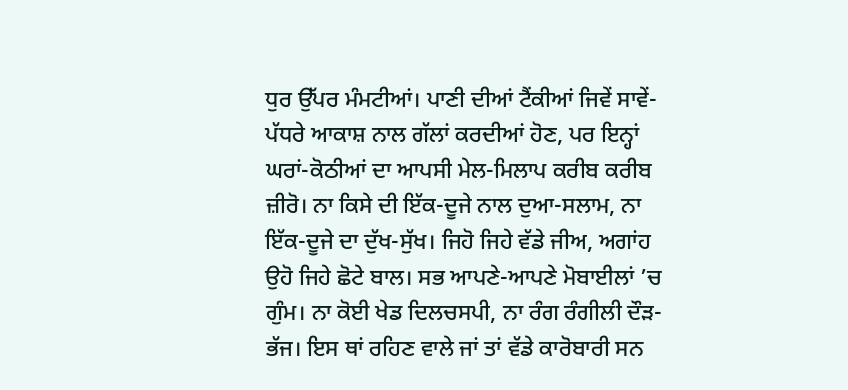ਧੁਰ ਉੱਪਰ ਮੰਮਟੀਆਂ। ਪਾਣੀ ਦੀਆਂ ਟੈਂਕੀਆਂ ਜਿਵੇਂ ਸਾਵੇਂ-ਪੱਧਰੇ ਆਕਾਸ਼ ਨਾਲ ਗੱਲਾਂ ਕਰਦੀਆਂ ਹੋਣ, ਪਰ ਇਨ੍ਹਾਂ ਘਰਾਂ-ਕੋਠੀਆਂ ਦਾ ਆਪਸੀ ਮੇਲ-ਮਿਲਾਪ ਕਰੀਬ ਕਰੀਬ ਜ਼ੀਰੋ। ਨਾ ਕਿਸੇ ਦੀ ਇੱਕ-ਦੂਜੇ ਨਾਲ ਦੁਆ-ਸਲਾਮ, ਨਾ ਇੱਕ-ਦੂਜੇ ਦਾ ਦੁੱਖ-ਸੁੱਖ। ਜਿਹੋ ਜਿਹੇ ਵੱਡੇ ਜੀਅ, ਅਗਾਂਹ ਉਹੋ ਜਿਹੇ ਛੋਟੇ ਬਾਲ। ਸਭ ਆਪਣੇ-ਆਪਣੇ ਮੋਬਾਈਲਾਂ ’ਚ ਗੁੰਮ। ਨਾ ਕੋਈ ਖੇਡ ਦਿਲਚਸਪੀ, ਨਾ ਰੰਗ ਰੰਗੀਲੀ ਦੌੜ-ਭੱਜ। ਇਸ ਥਾਂ ਰਹਿਣ ਵਾਲੇ ਜਾਂ ਤਾਂ ਵੱਡੇ ਕਾਰੋਬਾਰੀ ਸਨ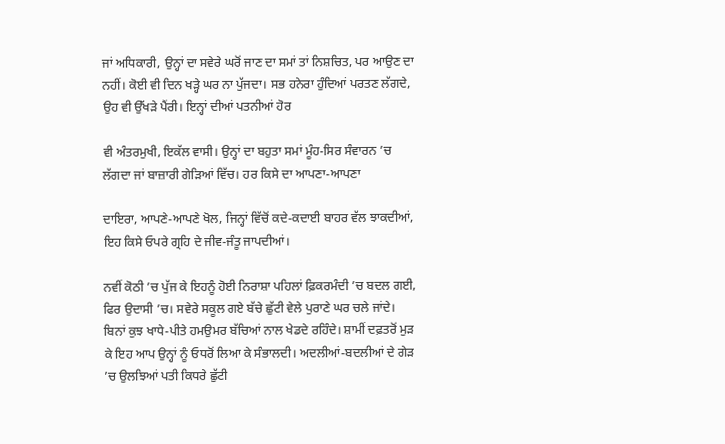ਜਾਂ ਅਧਿਕਾਰੀ, ਉਨ੍ਹਾਂ ਦਾ ਸਵੇਰੇ ਘਰੋਂ ਜਾਣ ਦਾ ਸਮਾਂ ਤਾਂ ਨਿਸ਼ਚਿਤ, ਪਰ ਆਉਣ ਦਾ ਨਹੀਂ। ਕੋਈ ਵੀ ਦਿਨ ਖੜ੍ਹੇ ਘਰ ਨਾ ਪੁੱਜਦਾ। ਸਭ ਹਨੇਰਾ ਹੁੰਦਿਆਂ ਪਰਤਣ ਲੱਗਦੇ, ਉਹ ਵੀ ਉੱਖੜੇ ਪੈਂਰੀ। ਇਨ੍ਹਾਂ ਦੀਆਂ ਪਤਨੀਆਂ ਹੋਰ

ਵੀ ਅੰਤਰਮੁਖੀ, ਇਕੱਲ ਵਾਸੀ। ਉਨ੍ਹਾਂ ਦਾ ਬਹੁਤਾ ਸਮਾਂ ਮੂੰਹ-ਸਿਰ ਸੰਵਾਰਨ ’ਚ ਲੱਗਦਾ ਜਾਂ ਬਾਜ਼ਾਰੀ ਗੇੜਿਆਂ ਵਿੱਚ। ਹਰ ਕਿਸੇ ਦਾ ਆਪਣਾ-ਆਪਣਾ

ਦਾਇਰਾ, ਆਪਣੇ-ਆਪਣੇ ਖੋਲ, ਜਿਨ੍ਹਾਂ ਵਿੱਚੋਂ ਕਦੇ-ਕਦਾਈ ਬਾਹਰ ਵੱਲ ਝਾਕਦੀਆਂ, ਇਹ ਕਿਸੇ ਓਪਰੇ ਗ੍ਰਹਿ ਦੇ ਜੀਵ-ਜੰਤੂ ਜਾਪਦੀਆਂ।

ਨਵੀਂ ਕੋਠੀ ’ਚ ਪੁੱਜ ਕੇ ਇਹਨੂੰ ਹੋਈ ਨਿਰਾਸ਼ਾ ਪਹਿਲਾਂ ਫ਼ਿਕਰਮੰਦੀ ’ਚ ਬਦਲ ਗਈ, ਫਿਰ ਉਦਾਸੀ ’ਚ। ਸਵੇਰੇ ਸਕੂਲ ਗਏ ਬੱਚੇ ਛੁੱਟੀ ਵੇਲੇ ਪੁਰਾਣੇ ਘਰ ਚਲੇ ਜਾਂਦੇ। ਬਿਨਾਂ ਕੁਝ ਖਾਧੇ-ਪੀਤੇ ਹਮਉਮਰ ਬੱਚਿਆਂ ਨਾਲ ਖੇਡਦੇ ਰਹਿੰਦੇ। ਸ਼ਾਮੀਂ ਦਫ਼ਤਰੋਂ ਮੁੜ ਕੇ ਇਹ ਆਪ ਉਨ੍ਹਾਂ ਨੂੰ ਓਧਰੋਂ ਲਿਆ ਕੇ ਸੰਭਾਲਦੀ। ਅਦਲੀਆਂ-ਬਦਲੀਆਂ ਦੇ ਗੇੜ ’ਚ ਉਲਝਿਆਂ ਪਤੀ ਕਿਧਰੇ ਛੁੱਟੀ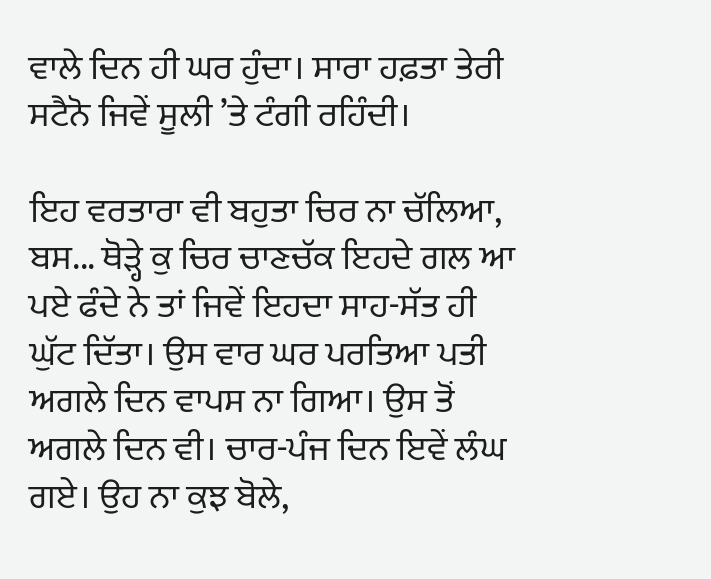ਵਾਲੇ ਦਿਨ ਹੀ ਘਰ ਹੁੰਦਾ। ਸਾਰਾ ਹਫ਼ਤਾ ਤੇਰੀ ਸਟੈਨੋ ਜਿਵੇਂ ਸੂਲੀ ’ਤੇ ਟੰਗੀ ਰਹਿੰਦੀ।

ਇਹ ਵਰਤਾਰਾ ਵੀ ਬਹੁਤਾ ਚਿਰ ਨਾ ਚੱਲਿਆ, ਬਸ... ਥੋੜ੍ਹੇ ਕੁ ਚਿਰ ਚਾਣਚੱਕ ਇਹਦੇ ਗਲ ਆ ਪਏ ਫੰਦੇ ਨੇ ਤਾਂ ਜਿਵੇਂ ਇਹਦਾ ਸਾਹ-ਸੱਤ ਹੀ ਘੁੱਟ ਦਿੱਤਾ। ਉਸ ਵਾਰ ਘਰ ਪਰਤਿਆ ਪਤੀ ਅਗਲੇ ਦਿਨ ਵਾਪਸ ਨਾ ਗਿਆ। ਉਸ ਤੋਂ ਅਗਲੇ ਦਿਨ ਵੀ। ਚਾਰ-ਪੰਜ ਦਿਨ ਇਵੇਂ ਲੰਘ ਗਏ। ਉਹ ਨਾ ਕੁਝ ਬੋਲੇ,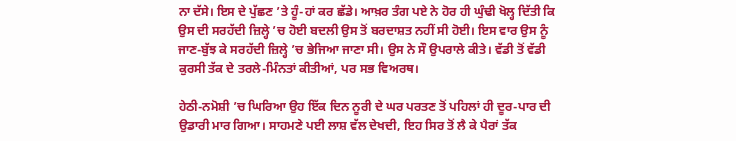ਨਾ ਦੱਸੇ। ਇਸ ਦੇ ਪੁੱਛਣ ’ਤੇ ਹੂੰ-ਹਾਂ ਕਰ ਛੱਡੇ। ਆਖ਼ਰ ਤੰਗ ਪਏ ਨੇ ਹੋਰ ਹੀ ਘੁੰਢੀ ਖੋਲ੍ਹ ਦਿੱਤੀ ਕਿ ਉਸ ਦੀ ਸਰਹੱਦੀ ਜ਼ਿਲ੍ਹੇ ’ਚ ਹੋਈ ਬਦਲੀ ਉਸ ਤੋਂ ਬਰਦਾਸ਼ਤ ਨਹੀਂ ਸੀ ਹੋਈ। ਇਸ ਵਾਰ ਉਸ ਨੂੰ ਜਾਣ-ਬੁੱਝ ਕੇ ਸਰਹੱਦੀ ਜ਼ਿਲ੍ਹੇ ’ਚ ਭੇਜਿਆ ਜਾਣਾ ਸੀ। ਉਸ ਨੇ ਸੌ ਉਪਰਾਲੇ ਕੀਤੇ। ਵੱਡੀ ਤੋਂ ਵੱਡੀ ਕੁਰਸੀ ਤੱਕ ਦੇ ਤਰਲੇ-ਮਿੰਨਤਾਂ ਕੀਤੀਆਂ, ਪਰ ਸਭ ਵਿਅਰਥ।

ਹੇਠੀ-ਨਮੋਸ਼ੀ ’ਚ ਘਿਰਿਆ ਉਹ ਇੱਕ ਦਿਨ ਨੂਰੀ ਦੇ ਘਰ ਪਰਤਣ ਤੋਂ ਪਹਿਲਾਂ ਹੀ ਦੂਰ-ਪਾਰ ਦੀ ਉਡਾਰੀ ਮਾਰ ਗਿਆ। ਸਾਹਮਣੇ ਪਈ ਲਾਸ਼ ਵੱਲ ਦੇਖਦੀ, ਇਹ ਸਿਰ ਤੋਂ ਲੈ ਕੇ ਪੈਰਾਂ ਤੱਕ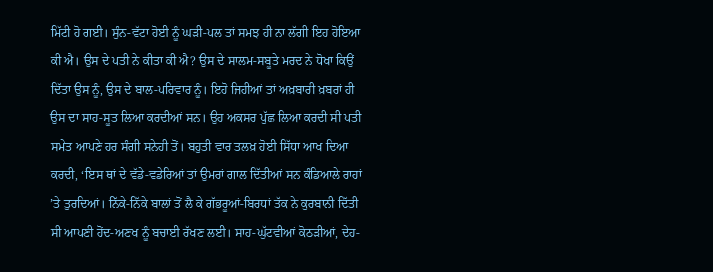ਮਿੱਟੀ ਹੋ ਗਈ। ਸੁੰਨ-ਵੱਟਾ ਹੋਈ ਨੂੰ ਘੜੀ-ਪਲ ਤਾਂ ਸਮਝ ਹੀ ਨਾ ਲੱਗੀ ਇਹ ਹੋਇਆ ਕੀ ਐ। ਉਸ ਦੇ ਪਤੀ ਨੇ ਕੀਤਾ ਕੀ ਐ? ਉਸ ਦੇ ਸਾਲਮ-ਸਬੂਤੇ ਮਰਦ ਨੇ ਧੋਖਾ ਕਿਉਂ ਦਿੱਤਾ ਉਸ ਨੂੰ, ਉਸ ਦੇ ਬਾਲ-ਪਰਿਵਾਰ ਨੂੰ। ਇਹੋ ਜਿਹੀਆਂ ਤਾਂ ਅਖ਼ਬਾਰੀ ਖ਼ਬਰਾਂ ਹੀ ਉਸ ਦਾ ਸਾਹ-ਸੂਤ ਲਿਆ ਕਰਦੀਆਂ ਸਨ। ਉਹ ਅਕਸਰ ਪੁੱਛ ਲਿਆ ਕਰਦੀ ਸੀ ਪਤੀ ਸਮੇਤ ਆਪਣੇ ਹਰ ਸੰਗੀ ਸਨੇਹੀ ਤੋਂ। ਬਹੁਤੀ ਵਾਰ ਤਲਖ਼ ਹੋਈ ਸਿੱਧਾ ਆਖ ਦਿਆ ਕਰਦੀ, ‘ਇਸ ਥਾਂ ਦੇ ਵੱਡੇ-ਵਡੇਰਿਆਂ ਤਾਂ ਉਮਰਾਂ ਗਾਲ ਦਿੱਤੀਆਂ ਸਨ ਕੰਡਿਆਲੇ ਰਾਹਾਂ ’ਤੇ ਤੁਰਦਿਆਂ। ਨਿੱਕੇ-ਨਿੱਕੇ ਬਾਲਾਂ ਤੋਂ ਲੈ ਕੇ ਗੱਭਰੂਆਂ-ਬਿਰਧਾਂ ਤੱਕ ਨੇ ਕੁਰਬਾਨੀ ਦਿੱਤੀ ਸੀ ਆਪਣੀ ਹੋਂਦ-ਅਣਖ ਨੂੰ ਬਚਾਈ ਰੱਖਣ ਲਈ। ਸਾਹ-ਘੁੱਟਵੀਆਂ ਕੋਠੜੀਆਂ, ਦੇਹ-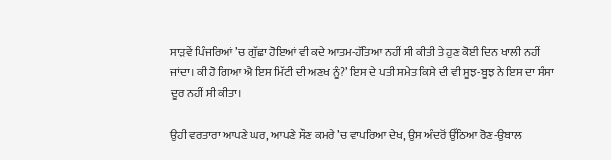ਸਾੜਵੇਂ ਪਿੰਜਰਿਆਂ ’ਚ ਗੁੱਛਾ ਹੋਇਆਂ ਵੀ ਕਦੇ ਆਤਮ-ਹੱਤਿਆ ਨਹੀਂ ਸੀ ਕੀਤੀ ਤੇ ਹੁਣ ਕੋਈ ਦਿਨ ਖਾਲੀ ਨਹੀਂ ਜਾਂਦਾ। ਕੀ ਹੋ ਗਿਆ ਐ ਇਸ ਮਿੱਟੀ ਦੀ ਅਣਖ ਨੂੰ?’ ਇਸ ਦੇ ਪਤੀ ਸਮੇਤ ਕਿਸੇ ਦੀ ਵੀ ਸੂਝ-ਬੂਝ ਨੇ ਇਸ ਦਾ ਸੰਸਾ ਦੂਰ ਨਹੀਂ ਸੀ ਕੀਤਾ।

ਉਹੀ ਵਰਤਾਰਾ ਆਪਣੇ ਘਰ, ਆਪਣੇ ਸੌਣ ਕਮਰੇ ’ਚ ਵਾਪਰਿਆ ਦੇਖ, ਉਸ ਅੰਦਰੋਂ ਉੱਠਿਆ ਰੋਣ-ਉਬਾਲ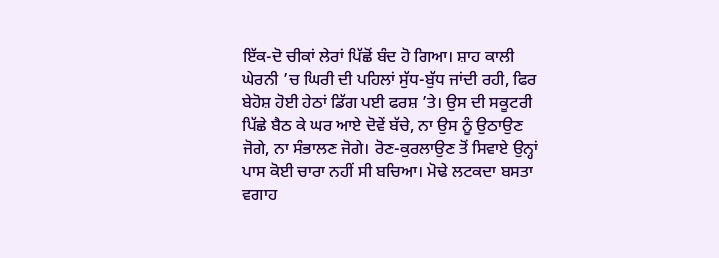ਇੱਕ-ਦੋ ਚੀਕਾਂ ਲੇਰਾਂ ਪਿੱਛੋਂ ਬੰਦ ਹੋ ਗਿਆ। ਸ਼ਾਹ ਕਾਲੀ ਘੇਰਨੀ ’ਚ ਘਿਰੀ ਦੀ ਪਹਿਲਾਂ ਸੁੱਧ-ਬੁੱਧ ਜਾਂਦੀ ਰਹੀ, ਫਿਰ ਬੇਹੋਸ਼ ਹੋਈ ਹੇਠਾਂ ਡਿੱਗ ਪਈ ਫਰਸ਼ ’ਤੇ। ਉਸ ਦੀ ਸਕੂਟਰੀ ਪਿੱਛੇ ਬੈਠ ਕੇ ਘਰ ਆਏ ਦੋਵੇਂ ਬੱਚੇ, ਨਾ ਉਸ ਨੂੰ ਉਠਾਉਣ ਜੋਗੇ, ਨਾ ਸੰਭਾਲਣ ਜੋਗੇ। ਰੋਣ-ਕੁਰਲਾਉਣ ਤੋਂ ਸਿਵਾਏ ਉਨ੍ਹਾਂ ਪਾਸ ਕੋਈ ਚਾਰਾ ਨਹੀਂ ਸੀ ਬਚਿਆ। ਮੋਢੇ ਲਟਕਦਾ ਬਸਤਾ ਵਗਾਹ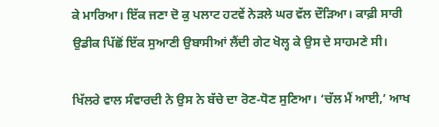ਕੇ ਮਾਰਿਆ। ਇੱਕ ਜਣਾ ਦੋ ਕੁ ਪਲਾਟ ਹਟਵੇਂ ਨੇੜਲੇ ਘਰ ਵੱਲ ਦੌੜਿਆ। ਕਾਫ਼ੀ ਸਾਰੀ ਉਡੀਕ ਪਿੱਛੋਂ ਇੱਕ ਸੁਆਣੀ ਉਬਾਸੀਆਂ ਲੈਂਦੀ ਗੇਟ ਖੋਲ੍ਹ ਕੇ ਉਸ ਦੇ ਸਾਹਮਣੇ ਸੀ।

ਖਿੱਲਰੇ ਵਾਲ ਸੰਵਾਰਦੀ ਨੇ ਉਸ ਨੇ ਬੱਚੇ ਦਾ ਰੋਣ-ਧੋਣ ਸੁਣਿਆ। ‘ਚੱਲ ਮੈਂ ਆਈ,’ ਆਖ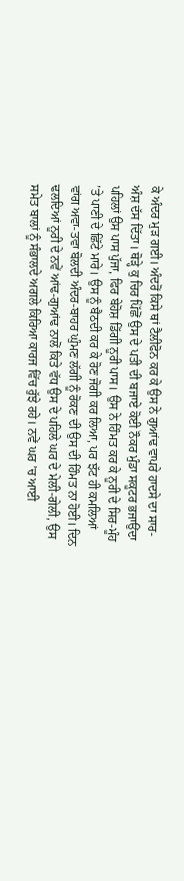ਕੇ ਅੰਦਰ ਮੁੜ ਗਈ। ਅੰਦਰੋਂ ਕਿਸੇ ਥਾਂ ਟੈਲੀਫੋਨ ਕਰ ਕੇ ਉਸ ਨੇ ਗੁਆਂਢ ਵਾਪਰੇ ਹਾਦਸੇ ਦਾ ਸਾਰ-ਅੰਸ਼ ਦੱਸ ਦਿੱਤਾ। ਥੋੜ੍ਹੇ ਕੁ ਚਿਰ ਪਿੱਛੋਂ ਉਸ ਦੇ ਪਤੀ ਦੀ ਬਜਾਏ ਕੋਈ ਨੌਕਰ ਮੁੰਡਾ ਸਕੂਟਰ ਭਜਾਉਂਦਾ ਪਹਿਲਾਂ ਉਸ ਪਾਸ ਪੁੱਜਾ, ਫਿਰ ਬੇਹੋਸ਼ ਡਿੱਗੀ ਨੂਰੀ ਪਾਸ। ਉਸ ਨੇ ਹਿੰਮਤ ਕਰ ਕੇ ਨੂਰੀ ਦੇ ਸਿਰ-ਮੂੰਹ ’ਤੇ ਪਾਣੀ ਦੇ ਛਿੱਟੇ ਮਾਰੇ। ਉਸ ਨੂੰ ਬੈਠਦੀ ਕਰ ਕੇ ਰੋਣ ਜੋਗੀ ਕਰ ਲਿਆ, ਪਰ ਝੱਟ ਹੀ ਕਮਲਿਆਂ ਵਾਂਗ ਅਵਾ-ਤਵਾ ਬੋਲਦੀ ਅੰਦਰ-ਬਾਹਰ ਘੁੰਮਣ ਲੱਗੀ ਨੂੰ ਰੋਕਣ ਦੀ ਉਸ ਦੀ ਹਿੰਮਤ ਨਾ ਹੋਈ। ਦਿਨ ਢਲਦਿਆਂ ਨੂਰੀ ਦੇ ਨਵੇਂ ਆਂਢ-ਗੁਆਂਢ ਨਾਲੋਂ ਕਿਤੇ ਵੱਧ ਉਸ ਦੇ ਪਹਿਲੇ ਘਰ ਦੇ ਮੇਲੀ-ਗੇਲੀ, ਉਸ ਸਮੇਤ ਬਾਲਾਂ ਨੂੰ ਸੰਭਾਲਦੇ ਅਗਲੇ ਕਿਰਿਆ ਕਾਰਜ ਵਿੱਚ ਰੁੱਝੇ ਰਹੇ। ਨਵੇਂ ਘਰ ’ਚ ਆਈ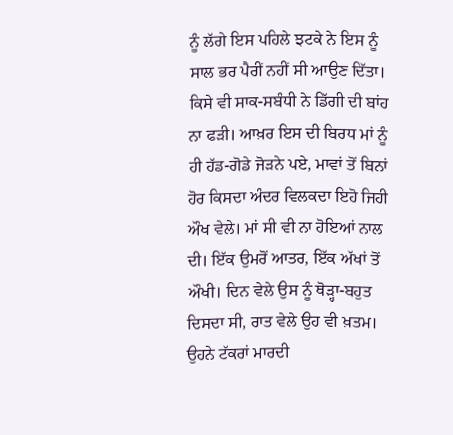ਨੂੰ ਲੱਗੇ ਇਸ ਪਹਿਲੇ ਝਟਕੇ ਨੇ ਇਸ ਨੂੰ ਸਾਲ ਭਰ ਪੈਰੀਂ ਨਹੀਂ ਸੀ ਆਉਣ ਦਿੱਤਾ। ਕਿਸੇ ਵੀ ਸਾਕ-ਸਬੰਧੀ ਨੇ ਡਿੱਗੀ ਦੀ ਬਾਂਹ ਨਾ ਫੜੀ। ਆਖ਼ਰ ਇਸ ਦੀ ਬਿਰਧ ਮਾਂ ਨੂੰ ਹੀ ਹੱਡ-ਗੋਡੇ ਜੋੜਨੇ ਪਏ, ਮਾਵਾਂ ਤੋਂ ਬਿਨਾਂ ਹੋਰ ਕਿਸਦਾ ਅੰਦਰ ਵਿਲਕਦਾ ਇਹੋ ਜਿਹੀ ਔਖ ਵੇਲੇ। ਮਾਂ ਸੀ ਵੀ ਨਾ ਹੋਇਆਂ ਨਾਲ ਦੀ। ਇੱਕ ਉਮਰੋਂ ਆਤਰ, ਇੱਕ ਅੱਖਾਂ ਤੋਂ ਔਖੀ। ਦਿਨ ਵੇਲੇ ਉਸ ਨੂੰ ਥੋੜ੍ਹਾ-ਬਹੁਤ ਦਿਸਦਾ ਸੀ, ਰਾਤ ਵੇਲੇ ਉਹ ਵੀ ਖ਼ਤਮ। ਉਹਨੇ ਟੱਕਰਾਂ ਮਾਰਦੀ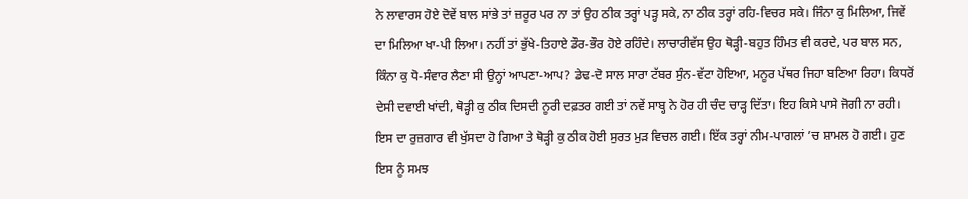ਨੇ ਲਾਵਾਰਸ ਹੋਏ ਦੋਵੇਂ ਬਾਲ ਸਾਂਭੇ ਤਾਂ ਜ਼ਰੂਰ ਪਰ ਨਾ ਤਾਂ ਉਹ ਠੀਕ ਤਰ੍ਹਾਂ ਪੜ੍ਹ ਸਕੇ, ਨਾ ਠੀਕ ਤਰ੍ਹਾਂ ਰਹਿ-ਵਿਚਰ ਸਕੇ। ਜਿੰਨਾ ਕੁ ਮਿਲਿਆ, ਜਿਵੇਂ ਦਾ ਮਿਲਿਆ ਖਾ-ਪੀ ਲਿਆ। ਨਹੀਂ ਤਾਂ ਭੁੱਖੇ-ਤਿਹਾਏ ਡੌਰ-ਭੌਰ ਹੋਏ ਰਹਿੰਦੇ। ਲਾਚਾਰੀਵੱਸ ਉਹ ਥੋੜ੍ਹੀ-ਬਹੁਤ ਹਿੰਮਤ ਵੀ ਕਰਦੇ, ਪਰ ਬਾਲ ਸਨ, ਕਿੰਨਾ ਕੁ ਧੋ-ਸੰਵਾਰ ਲੈਣਾ ਸੀ ਉਨ੍ਹਾਂ ਆਪਣਾ-ਆਪ? ਡੇਢ-ਦੋ ਸਾਲ ਸਾਰਾ ਟੱਬਰ ਸੁੰਨ-ਵੱਟਾ ਹੋਇਆ, ਮਨੂਰ ਪੱਥਰ ਜਿਹਾ ਬਣਿਆ ਰਿਹਾ। ਕਿਧਰੋਂ ਦੇਸੀ ਦਵਾਈ ਖਾਂਦੀ, ਥੋੜ੍ਹੀ ਕੁ ਠੀਕ ਦਿਸਦੀ ਨੂਰੀ ਦਫ਼ਤਰ ਗਈ ਤਾਂ ਨਵੇਂ ਸਾਬ੍ਹ ਨੇ ਹੋਰ ਹੀ ਚੰਦ ਚਾੜ੍ਹ ਦਿੱਤਾ। ਇਹ ਕਿਸੇ ਪਾਸੇ ਜੋਗੀ ਨਾ ਰਹੀ। ਇਸ ਦਾ ਰੁਜ਼ਗਾਰ ਵੀ ਖੁੱਸਦਾ ਹੋ ਗਿਆ ਤੇ ਥੋੜ੍ਹੀ ਕੁ ਠੀਕ ਹੋਈ ਸੁਰਤ ਮੁੜ ਵਿਚਲ ਗਈ। ਇੱਕ ਤਰ੍ਹਾਂ ਨੀਮ-ਪਾਗਲਾਂ ’ਚ ਸ਼ਾਮਲ ਹੋ ਗਈ। ਹੁਣ ਇਸ ਨੂੰ ਸਮਝ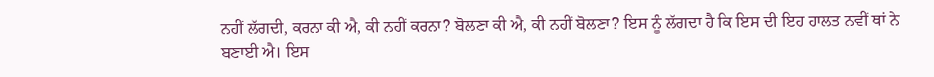ਨਹੀਂ ਲੱਗਦੀ, ਕਰਨਾ ਕੀ ਐ, ਕੀ ਨਹੀਂ ਕਰਨਾ? ਬੋਲਣਾ ਕੀ ਐ, ਕੀ ਨਹੀਂ ਬੋਲਣਾ? ਇਸ ਨੂੰ ਲੱਗਦਾ ਹੈ ਕਿ ਇਸ ਦੀ ਇਹ ਹਾਲਤ ਨਵੀਂ ਥਾਂ ਨੇ ਬਣਾਈ ਐ। ਇਸ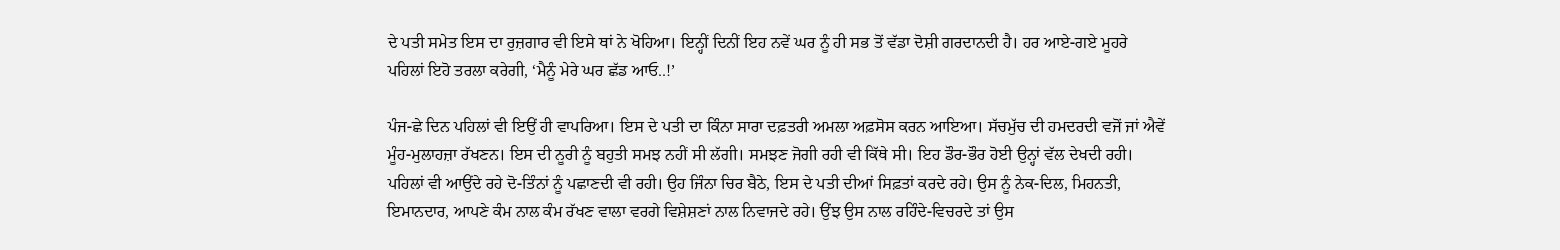ਦੇ ਪਤੀ ਸਮੇਤ ਇਸ ਦਾ ਰੁਜ਼ਗਾਰ ਵੀ ਇਸੇ ਥਾਂ ਨੇ ਖੋਹਿਆ। ਇਨ੍ਹੀਂ ਦਿਨੀਂ ਇਹ ਨਵੇਂ ਘਰ ਨੂੰ ਹੀ ਸਭ ਤੋਂ ਵੱਡਾ ਦੋਸ਼ੀ ਗਰਦਾਨਦੀ ਹੈ। ਹਰ ਆਏ-ਗਏ ਮੂਹਰੇ ਪਹਿਲਾਂ ਇਹੋ ਤਰਲਾ ਕਰੇਗੀ, ‘ਮੈਨੂੰ ਮੇਰੇ ਘਰ ਛੱਡ ਆਓ..!’

ਪੰਜ-ਛੇ ਦਿਨ ਪਹਿਲਾਂ ਵੀ ਇਉਂ ਹੀ ਵਾਪਰਿਆ। ਇਸ ਦੇ ਪਤੀ ਦਾ ਕਿੰਨਾ ਸਾਰਾ ਦਫ਼ਤਰੀ ਅਮਲਾ ਅਫ਼ਸੋਸ ਕਰਨ ਆਇਆ। ਸੱਚਮੁੱਚ ਦੀ ਹਮਦਰਦੀ ਵਜੋਂ ਜਾਂ ਐਵੇਂ ਮੂੰਹ-ਮੁਲਾਹਜ਼ਾ ਰੱਖਣਨ। ਇਸ ਦੀ ਨੂਰੀ ਨੂੰ ਬਹੁਤੀ ਸਮਝ ਨਹੀਂ ਸੀ ਲੱਗੀ। ਸਮਝਣ ਜੋਗੀ ਰਹੀ ਵੀ ਕਿੱਥੇ ਸੀ। ਇਹ ਡੌਰ-ਭੌਰ ਹੋਈ ਉਨ੍ਹਾਂ ਵੱਲ ਦੇਖਦੀ ਰਹੀ। ਪਹਿਲਾਂ ਵੀ ਆਉਂਦੇ ਰਹੇ ਦੋ-ਤਿੰਨਾਂ ਨੂੰ ਪਛਾਣਦੀ ਵੀ ਰਹੀ। ਉਹ ਜਿੰਨਾ ਚਿਰ ਬੈਠੇ, ਇਸ ਦੇ ਪਤੀ ਦੀਆਂ ਸਿਫ਼ਤਾਂ ਕਰਦੇ ਰਹੇ। ਉਸ ਨੂੰ ਨੇਕ-ਦਿਲ, ਮਿਹਨਤੀ, ਇਮਾਨਦਾਰ, ਆਪਣੇ ਕੰਮ ਨਾਲ ਕੰਮ ਰੱਖਣ ਵਾਲਾ ਵਰਗੇ ਵਿਸ਼ੇਸ਼ਣਾਂ ਨਾਲ ਨਿਵਾਜਦੇ ਰਹੇ। ਉਂਝ ਉਸ ਨਾਲ ਰਹਿੰਦੇ-ਵਿਚਰਦੇ ਤਾਂ ਉਸ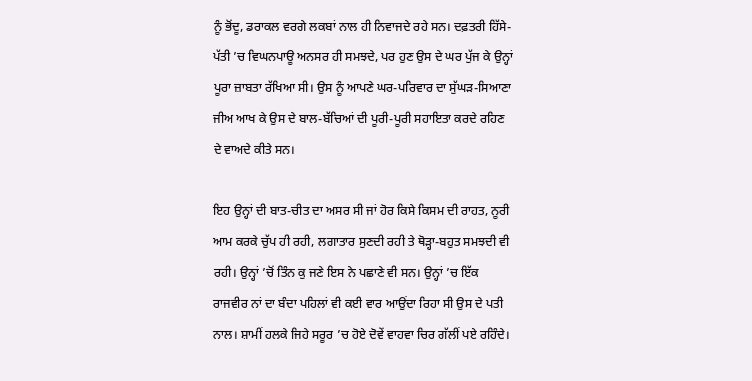ਨੂੰ ਭੋਂਦੂ, ਡਰਾਕਲ ਵਰਗੇ ਲਕਬਾਂ ਨਾਲ ਹੀ ਨਿਵਾਜਦੇ ਰਹੇ ਸਨ। ਦਫ਼ਤਰੀ ਹਿੱਸੇ-ਪੱਤੀ ’ਚ ਵਿਘਨਪਾਊ ਅਨਸਰ ਹੀ ਸਮਝਦੇ, ਪਰ ਹੁਣ ਉਸ ਦੇ ਘਰ ਪੁੱਜ ਕੇ ਉਨ੍ਹਾਂ ਪੂਰਾ ਜ਼ਾਬਤਾ ਰੱਖਿਆ ਸੀ। ਉਸ ਨੂੰ ਆਪਣੇ ਘਰ-ਪਰਿਵਾਰ ਦਾ ਸੁੱਘੜ-ਸਿਆਣਾ ਜੀਅ ਆਖ ਕੇ ਉਸ ਦੇ ਬਾਲ-ਬੱਚਿਆਂ ਦੀ ਪੂਰੀ-ਪੂਰੀ ਸਹਾਇਤਾ ਕਰਦੇ ਰਹਿਣ ਦੇ ਵਾਅਦੇ ਕੀਤੇ ਸਨ।

ਇਹ ਉਨ੍ਹਾਂ ਦੀ ਬਾਤ-ਚੀਤ ਦਾ ਅਸਰ ਸੀ ਜਾਂ ਹੋਰ ਕਿਸੇ ਕਿਸਮ ਦੀ ਰਾਹਤ, ਨੂਰੀ ਆਮ ਕਰਕੇ ਚੁੱਪ ਹੀ ਰਹੀ, ਲਗਾਤਾਰ ਸੁਣਦੀ ਰਹੀ ਤੇ ਥੋੜ੍ਹਾ-ਬਹੁਤ ਸਮਝਦੀ ਵੀ ਰਹੀ। ਉਨ੍ਹਾਂ ’ਚੋਂ ਤਿੰਨ ਕੁ ਜਣੇ ਇਸ ਨੇ ਪਛਾਣੇ ਵੀ ਸਨ। ਉਨ੍ਹਾਂ ’ਚ ਇੱਕ ਰਾਜਵੀਰ ਨਾਂ ਦਾ ਬੰਦਾ ਪਹਿਲਾਂ ਵੀ ਕਈ ਵਾਰ ਆਉਂਦਾ ਰਿਹਾ ਸੀ ਉਸ ਦੇ ਪਤੀ ਨਾਲ। ਸ਼ਾਮੀਂ ਹਲਕੇ ਜਿਹੇ ਸਰੂਰ ’ਚ ਹੋਏ ਦੋਵੇਂ ਵਾਹਵਾ ਚਿਰ ਗੱਲੀਂ ਪਏ ਰਹਿੰਦੇ।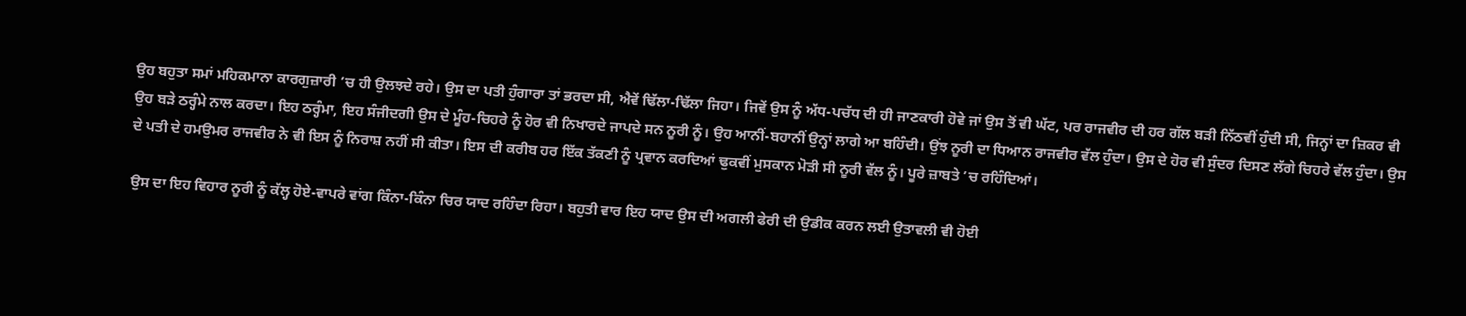ਉਹ ਬਹੁਤਾ ਸਮਾਂ ਮਹਿਕਮਾਨਾ ਕਾਰਗੁਜ਼ਾਰੀ ’ਚ ਹੀ ਉਲਝਦੇ ਰਹੇ। ਉਸ ਦਾ ਪਤੀ ਹੁੰਗਾਰਾ ਤਾਂ ਭਰਦਾ ਸੀ, ਐਵੇਂ ਢਿੱਲਾ-ਢਿੱਲਾ ਜਿਹਾ। ਜਿਵੇਂ ਉਸ ਨੂੰ ਅੱਧ-ਪਚੱਧ ਦੀ ਹੀ ਜਾਣਕਾਰੀ ਹੋਵੇ ਜਾਂ ਉਸ ਤੋਂ ਵੀ ਘੱਟ, ਪਰ ਰਾਜਵੀਰ ਦੀ ਹਰ ਗੱਲ ਬੜੀ ਨਿੱਠਵੀਂ ਹੁੰਦੀ ਸੀ, ਜਿਨ੍ਹਾਂ ਦਾ ਜ਼ਿਕਰ ਵੀ ਉਹ ਬੜੇ ਠਰ੍ਹੰਮੇ ਨਾਲ ਕਰਦਾ। ਇਹ ਠਰ੍ਹੰਮਾ, ਇਹ ਸੰਜੀਦਗੀ ਉਸ ਦੇ ਮੂੰਹ-ਚਿਹਰੇ ਨੂੰ ਹੋਰ ਵੀ ਨਿਖਾਰਦੇ ਜਾਪਦੇ ਸਨ ਨੂਰੀ ਨੂੰ। ਉਹ ਆਨੀਂ-ਬਹਾਨੀਂ ਉਨ੍ਹਾਂ ਲਾਗੇ ਆ ਬਹਿੰਦੀ। ਉਂਝ ਨੂਰੀ ਦਾ ਧਿਆਨ ਰਾਜਵੀਰ ਵੱਲ ਹੁੰਦਾ। ਉਸ ਦੇ ਹੋਰ ਵੀ ਸੁੰਦਰ ਦਿਸਣ ਲੱਗੇ ਚਿਹਰੇ ਵੱਲ ਹੁੰਦਾ। ਉਸ ਦੇ ਪਤੀ ਦੇ ਹਮਉਮਰ ਰਾਜਵੀਰ ਨੇ ਵੀ ਇਸ ਨੂੰ ਨਿਰਾਸ਼ ਨਹੀਂ ਸੀ ਕੀਤਾ। ਇਸ ਦੀ ਕਰੀਬ ਹਰ ਇੱਕ ਤੱਕਣੀ ਨੂੰ ਪ੍ਰਵਾਨ ਕਰਦਿਆਂ ਢੁਕਵੀਂ ਮੁਸਕਾਨ ਮੋੜੀ ਸੀ ਨੂਰੀ ਵੱਲ ਨੂੰ। ਪੂਰੇ ਜ਼ਾਬਤੇ ’ਚ ਰਹਿੰਦਿਆਂ।

ਉਸ ਦਾ ਇਹ ਵਿਹਾਰ ਨੂਰੀ ਨੂੰ ਕੱਲ੍ਹ ਹੋਏ-ਵਾਪਰੇ ਵਾਂਗ ਕਿੰਨਾ-ਕਿੰਨਾ ਚਿਰ ਯਾਦ ਰਹਿੰਦਾ ਰਿਹਾ। ਬਹੁਤੀ ਵਾਰ ਇਹ ਯਾਦ ਉਸ ਦੀ ਅਗਲੀ ਫੇਰੀ ਦੀ ਉਡੀਕ ਕਰਨ ਲਈ ਉਤਾਵਲੀ ਵੀ ਹੋਈ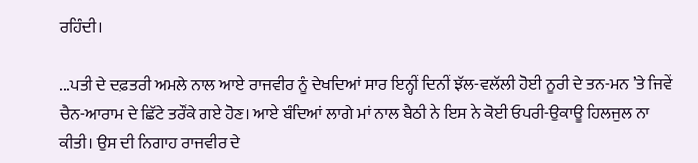ਰਹਿੰਦੀ।

...ਪਤੀ ਦੇ ਦਫ਼ਤਰੀ ਅਮਲੇ ਨਾਲ ਆਏ ਰਾਜਵੀਰ ਨੂੰ ਦੇਖਦਿਆਂ ਸਾਰ ਇਨ੍ਹੀਂ ਦਿਨੀਂ ਝੱਲ-ਵਲੱਲੀ ਹੋਈ ਨੂਰੀ ਦੇ ਤਨ-ਮਨ ’ਤੇ ਜਿਵੇਂ ਚੈਨ-ਆਰਾਮ ਦੇ ਛਿੱਟੇ ਤਰੌਂਕੇ ਗਏ ਹੋਣ। ਆਏ ਬੰਦਿਆਂ ਲਾਗੇ ਮਾਂ ਨਾਲ ਬੈਠੀ ਨੇ ਇਸ ਨੇ ਕੋਈ ਓਪਰੀ-ਉਕਾਊ ਹਿਲਜੁਲ ਨਾ ਕੀਤੀ। ਉਸ ਦੀ ਨਿਗਾਹ ਰਾਜਵੀਰ ਦੇ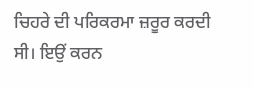ਚਿਹਰੇ ਦੀ ਪਰਿਕਰਮਾ ਜ਼ਰੂਰ ਕਰਦੀ ਸੀ। ਇਉਂ ਕਰਨ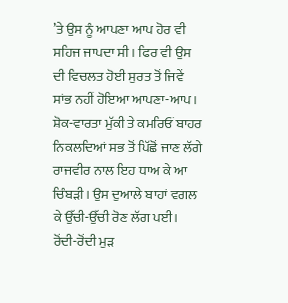’ਤੇ ਉਸ ਨੂੰ ਆਪਣਾ ਆਪ ਹੋਰ ਵੀ ਸਹਿਜ ਜਾਪਦਾ ਸੀ। ਫਿਰ ਵੀ ਉਸ ਦੀ ਵਿਚਲਤ ਹੋਈ ਸੁਰਤ ਤੋਂ ਜਿਵੇਂ ਸਾਂਭ ਨਹੀਂ ਹੋਇਆ ਆਪਣਾ-ਆਪ। ਸ਼ੋਕ-ਵਾਰਤਾ ਮੁੱਕੀ ਤੇ ਕਮਰਿਓਂ ਬਾਹਰ ਨਿਕਲਦਿਆਂ ਸਭ ਤੋਂ ਪਿੱਛੋਂ ਜਾਣ ਲੱਗੇ ਰਾਜਵੀਰ ਨਾਲ ਇਹ ਧਾਅ ਕੇ ਆ ਚਿੰਬੜੀ। ਉਸ ਦੁਆਲੇ ਬਾਹਾਂ ਵਗਲ ਕੇ ਉੱਚੀ-ਉੱਚੀ ਰੋਣ ਲੱਗ ਪਈ। ਰੋਂਦੀ-ਰੋਂਦੀ ਮੁੜ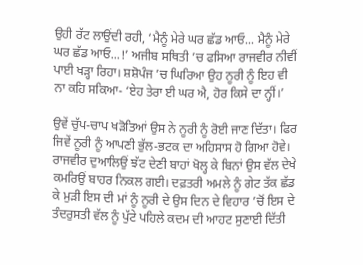ਉਹੀ ਰੱਟ ਲਾਉਂਦੀ ਰਹੀ, ‘ਮੈਨੂੰ ਮੇਰੇ ਘਰ ਛੱਡ ਆਓ... ਮੈਨੂੰ ਮੇਰੇ ਘਰ ਛੱਡ ਆਓ...!’ ਅਜੀਬ ਸਥਿਤੀ ’ਚ ਫਸਿਆ ਰਾਜਵੀਰ ਨੀਵੀਂ ਪਾਈ ਖੜ੍ਹਾ ਰਿਹਾ। ਸ਼ਸ਼ੋਪੰਜ ’ਚ ਘਿਰਿਆ ਉਹ ਨੂਰੀ ਨੂੰ ਇਹ ਵੀ ਨਾ ਕਹਿ ਸਕਿਆ- ‘ਏਹ ਤੇਰਾ ਈ ਘਰ ਐ, ਹੋਰ ਕਿਸੇ ਦਾ ਨ੍ਹੀਂ।’

ਉਵੇਂ ਚੁੱਪ-ਚਾਪ ਖੜੋਤਿਆਂ ਉਸ ਨੇ ਨੂਰੀ ਨੂੰ ਰੋਈ ਜਾਣ ਦਿੱਤਾ। ਫਿਰ ਜਿਵੇਂ ਨੂਰੀ ਨੂੰ ਆਪਣੀ ਭੁੱਲ-ਭਟਕ ਦਾ ਅਹਿਸਾਸ ਹੋ ਗਿਆ ਹੋਵੇ। ਰਾਜਵੀਰ ਦੁਆਲਿਉਂ ਝੱਟ ਦੇਣੀ ਬਾਹਾਂ ਖੋਲ੍ਹ ਕੇ ਬਿਨਾਂ ਉਸ ਵੱਲ ਦੇਖੇ ਕਮਰਿਉਂ ਬਾਹਰ ਨਿਕਲ ਗਈ। ਦਫ਼ਤਰੀ ਅਮਲੇ ਨੂੰ ਗੇਟ ਤੱਕ ਛੱਡ ਕੇ ਮੁੜੀ ਇਸ ਦੀ ਮਾਂ ਨੂੰ ਨੂਰੀ ਦੇ ਉਸ ਦਿਨ ਦੇ ਵਿਹਾਰ ’ਚੋਂ ਇਸ ਦੇ ਤੰਦਰੁਸਤੀ ਵੱਲ ਨੂੰ ਪੁੱਟੇ ਪਹਿਲੇ ਕਦਮ ਦੀ ਆਹਟ ਸੁਣਾਈ ਦਿੱਤੀ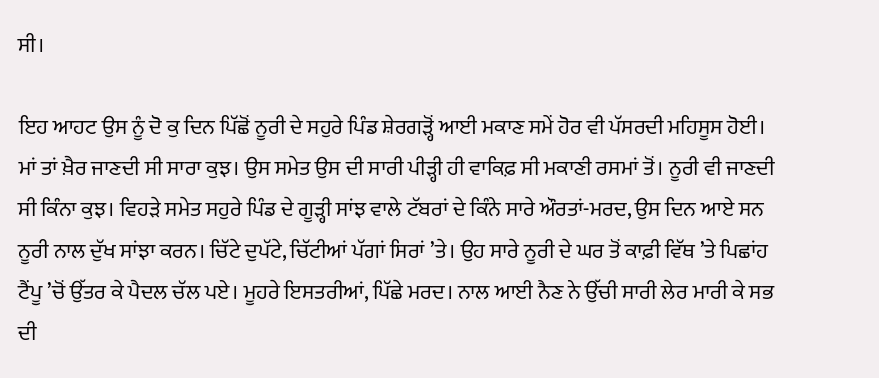ਸੀ।

ਇਹ ਆਹਟ ਉਸ ਨੂੰ ਦੋ ਕੁ ਦਿਨ ਪਿੱਛੋਂ ਨੂਰੀ ਦੇ ਸਹੁਰੇ ਪਿੰਡ ਸ਼ੇਰਗੜ੍ਹੋਂ ਆਈ ਮਕਾਣ ਸਮੇਂ ਹੋਰ ਵੀ ਪੱਸਰਦੀ ਮਹਿਸੂਸ ਹੋਈ। ਮਾਂ ਤਾਂ ਖ਼ੈਰ ਜਾਣਦੀ ਸੀ ਸਾਰਾ ਕੁਝ। ਉਸ ਸਮੇਤ ਉਸ ਦੀ ਸਾਰੀ ਪੀੜ੍ਹੀ ਹੀ ਵਾਕਿਫ਼ ਸੀ ਮਕਾਣੀ ਰਸਮਾਂ ਤੋਂ। ਨੂਰੀ ਵੀ ਜਾਣਦੀ ਸੀ ਕਿੰਨਾ ਕੁਝ। ਵਿਹੜੇ ਸਮੇਤ ਸਹੁਰੇ ਪਿੰਡ ਦੇ ਗੂੜ੍ਹੀ ਸਾਂਝ ਵਾਲੇ ਟੱਬਰਾਂ ਦੇ ਕਿੰਨੇ ਸਾਰੇ ਔਰਤਾਂ-ਮਰਦ, ਉਸ ਦਿਨ ਆਏ ਸਨ ਨੂਰੀ ਨਾਲ ਦੁੱਖ ਸਾਂਝਾ ਕਰਨ। ਚਿੱਟੇ ਦੁਪੱਟੇ, ਚਿੱਟੀਆਂ ਪੱਗਾਂ ਸਿਰਾਂ ’ਤੇ। ਉਹ ਸਾਰੇ ਨੂਰੀ ਦੇ ਘਰ ਤੋਂ ਕਾਫ਼ੀ ਵਿੱਥ ’ਤੇ ਪਿਛਾਂਹ ਟੈਂਪੂ ’ਚੋਂ ਉੱਤਰ ਕੇ ਪੈਦਲ ਚੱਲ ਪਏ। ਮੂਹਰੇ ਇਸਤਰੀਆਂ, ਪਿੱਛੇ ਮਰਦ। ਨਾਲ ਆਈ ਨੈਣ ਨੇ ਉੱਚੀ ਸਾਰੀ ਲੇਰ ਮਾਰੀ ਕੇ ਸਭ ਦੀ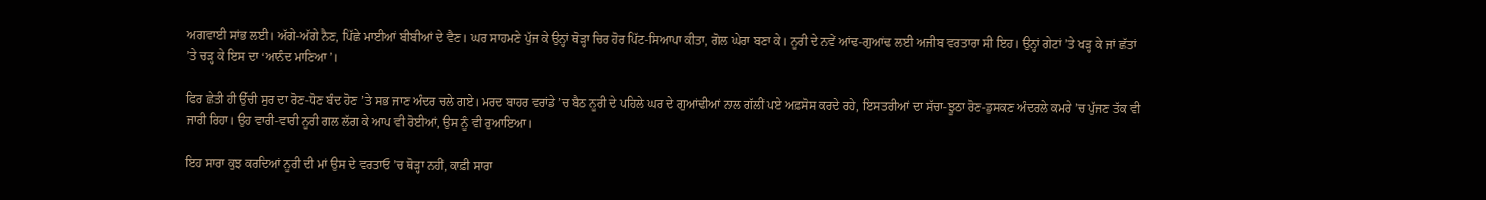ਅਗਵਾਈ ਸਾਂਭ ਲਈ। ਅੱਗੇ-ਅੱਗੇ ਨੈਣ, ਪਿੱਛੇ ਮਾਈਆਂ ਬੀਬੀਆਂ ਦੇ ਵੈਣ। ਘਰ ਸਾਹਮਣੇ ਪੁੱਜ ਕੇ ਉਨ੍ਹਾਂ ਥੋੜ੍ਹਾ ਚਿਰ ਹੋਰ ਪਿੱਟ-ਸਿਆਪਾ ਕੀਤਾ, ਗੋਲ ਘੇਰਾ ਬਣਾ ਕੇ। ਨੂਰੀ ਦੇ ਨਵੇਂ ਆਂਢ-ਗੁਆਂਢ ਲਈ ਅਜੀਬ ਵਰਤਾਰਾ ਸੀ ਇਹ। ਉਨ੍ਹਾਂ ਗੇਟਾਂ ’ਤੇ ਖੜ੍ਹ ਕੇ ਜਾਂ ਛੱਤਾਂ ’ਤੇ ਚੜ੍ਹ ਕੇ ਇਸ ਦਾ ‘ਆਨੰਦ ਮਾਣਿਆ’।

ਫਿਰ ਛੇਤੀ ਹੀ ਉੱਚੀ ਸੁਰ ਦਾ ਰੋਣ-ਧੋਣ ਬੰਦ ਹੋਣ ’ਤੇ ਸਭ ਜਾਣ ਅੰਦਰ ਚਲੇ ਗਏ। ਮਰਦ ਬਾਹਰ ਵਰਾਂਡੇ ’ਚ ਬੈਠ ਨੂਰੀ ਦੇ ਪਹਿਲੇ ਘਰ ਦੇ ਗੁਆਂਢੀਆਂ ਨਾਲ ਗੱਲੀਂ ਪਏ ਅਫ਼ਸੋਸ ਕਰਦੇ ਰਹੇ, ਇਸਤਰੀਆਂ ਦਾ ਸੱਚਾ-ਝੂਠਾ ਰੋਣ-ਡੁਸਕਣ ਅੰਦਰਲੇ ਕਮਰੇ ’ਚ ਪੁੱਜਣ ਤੱਕ ਵੀ ਜਾਰੀ ਰਿਹਾ। ਉਹ ਵਾਰੀ-ਵਾਰੀ ਨੂਰੀ ਗਲ ਲੱਗ ਕੇ ਆਪ ਵੀ ਰੋਈਆਂ, ਉਸ ਨੂੰ ਵੀ ਰੁਆਇਆ।

ਇਹ ਸਾਰਾ ਕੁਝ ਕਰਦਿਆਂ ਨੂਰੀ ਦੀ ਮਾਂ ਉਸ ਦੇ ਵਰਤਾਓ ’ਚ ਥੋੜ੍ਹਾ ਨਹੀਂ, ਕਾਫ਼ੀ ਸਾਰਾ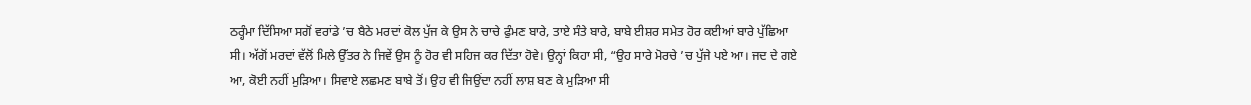ਠਰ੍ਹੰਮਾ ਦਿੱਸਿਆ ਸਗੋਂ ਵਰਾਂਡੇ ’ਚ ਬੈਠੇ ਮਰਦਾਂ ਕੋਲ ਪੁੱਜ ਕੇ ਉਸ ਨੇ ਚਾਚੇ ਫੁੰਮਣ ਬਾਰੇ, ਤਾਏ ਸੰਤੇ ਬਾਰੇ, ਬਾਬੇ ਈਸ਼ਰ ਸਮੇਤ ਹੋਰ ਕਈਆਂ ਬਾਰੇ ਪੁੱਛਿਆ ਸੀ। ਅੱਗੋਂ ਮਰਦਾਂ ਵੱਲੋਂ ਮਿਲੇ ਉੱਤਰ ਨੇ ਜਿਵੇਂ ਉਸ ਨੂੰ ਹੋਰ ਵੀ ਸਹਿਜ ਕਰ ਦਿੱਤਾ ਹੋਵੇ। ਉਨ੍ਹਾਂ ਕਿਹਾ ਸੀ, “ਉਹ ਸਾਰੇ ਮੋਰਚੇ ’ਚ ਪੁੱਜੇ ਪਏ ਆ। ਜਦ ਦੇ ਗਏ ਆ, ਕੋਈ ਨਹੀਂ ਮੁੜਿਆ। ਸਿਵਾਏ ਲਛਮਣ ਬਾਬੇ ਤੋਂ। ਉਹ ਵੀ ਜਿਉਂਦਾ ਨਹੀਂ ਲਾਸ਼ ਬਣ ਕੇ ਮੁੜਿਆ ਸੀ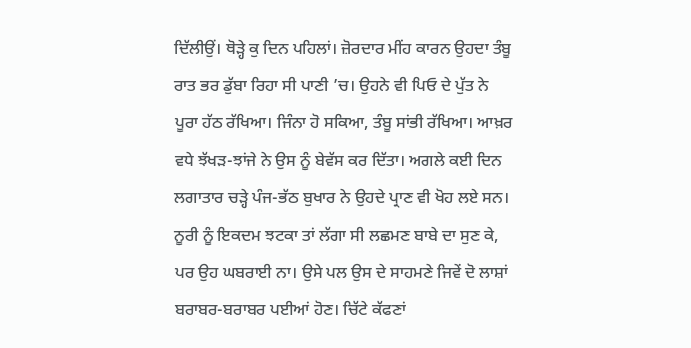ਦਿੱਲੀਉਂ। ਥੋੜ੍ਹੇ ਕੁ ਦਿਨ ਪਹਿਲਾਂ। ਜ਼ੋਰਦਾਰ ਮੀਂਹ ਕਾਰਨ ਉਹਦਾ ਤੰਬੂ ਰਾਤ ਭਰ ਡੁੱਬਾ ਰਿਹਾ ਸੀ ਪਾਣੀ ’ਚ। ਉਹਨੇ ਵੀ ਪਿਓ ਦੇ ਪੁੱਤ ਨੇ ਪੂਰਾ ਹੱਠ ਰੱਖਿਆ। ਜਿੰਨਾ ਹੋ ਸਕਿਆ, ਤੰਬੂ ਸਾਂਭੀ ਰੱਖਿਆ। ਆਖ਼ਰ ਵਧੇ ਝੱਖੜ-ਝਾਂਜੇ ਨੇ ਉਸ ਨੂੰ ਬੇਵੱਸ ਕਰ ਦਿੱਤਾ। ਅਗਲੇ ਕਈ ਦਿਨ ਲਗਾਤਾਰ ਚੜ੍ਹੇ ਪੰਜ-ਭੱਠ ਬੁਖਾਰ ਨੇ ਉਹਦੇ ਪ੍ਰਾਣ ਵੀ ਖੋਹ ਲਏ ਸਨ। ਨੂਰੀ ਨੂੰ ਇਕਦਮ ਝਟਕਾ ਤਾਂ ਲੱਗਾ ਸੀ ਲਛਮਣ ਬਾਬੇ ਦਾ ਸੁਣ ਕੇ, ਪਰ ਉਹ ਘਬਰਾਈ ਨਾ। ਉਸੇ ਪਲ ਉਸ ਦੇ ਸਾਹਮਣੇ ਜਿਵੇਂ ਦੋ ਲਾਸ਼ਾਂ ਬਰਾਬਰ-ਬਰਾਬਰ ਪਈਆਂ ਹੋਣ। ਚਿੱਟੇ ਕੱਫਣਾਂ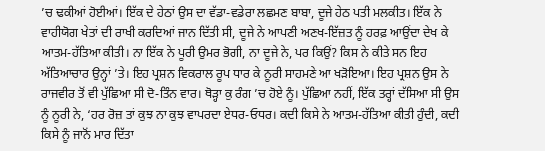’ਚ ਢਕੀਆਂ ਹੋਈਆਂ। ਇੱਕ ਦੇ ਹੇਠਾਂ ਉਸ ਦਾ ਵੱਡਾ-ਵਡੇਰਾ ਲਛਮਣ ਬਾਬਾ, ਦੂਜੇ ਹੇਠ ਪਤੀ ਮਲਕੀਤ। ਇੱਕ ਨੇ ਵਾਹੀਯੋਗ ਖੇਤਾਂ ਦੀ ਰਾਖੀ ਕਰਦਿਆਂ ਜਾਨ ਦਿੱਤੀ ਸੀ, ਦੂਜੇ ਨੇ ਆਪਣੀ ਅਣਖ-ਇੱਜ਼ਤ ਨੂੰ ਹਰਫ਼ ਆਉਂਦਾ ਦੇਖ ਕੇ ਆਤਮ-ਹੱਤਿਆ ਕੀਤੀ। ਨਾ ਇੱਕ ਨੇ ਪੂਰੀ ਉਮਰ ਭੋਗੀ, ਨਾ ਦੂਜੇ ਨੇ, ਪਰ ਕਿਉਂ? ਕਿਸ ਨੇ ਕੀਤੇ ਸਨ ਇਹ ਅੱਤਿਆਚਾਰ ਉਨ੍ਹਾਂ ’ਤੇ। ਇਹ ਪ੍ਰਸ਼ਨ ਵਿਕਰਾਲ ਰੂਪ ਧਾਰ ਕੇ ਨੂਰੀ ਸਾਹਮਣੇ ਆ ਖੜੋਇਆ। ਇਹ ਪ੍ਰਸ਼ਨ ਉਸ ਨੇ ਰਾਜਵੀਰ ਤੋਂ ਵੀ ਪੁੱਛਿਆ ਸੀ ਦੋ-ਤਿੰਨ ਵਾਰ। ਥੋੜ੍ਹਾ ਕੁ ਰੰਗ ’ਚ ਹੋਏ ਨੂੰ। ਪੁੱਛਿਆ ਨਹੀਂ, ਇੱਕ ਤਰ੍ਹਾਂ ਦੱਸਿਆ ਸੀ ਉਸ ਨੂੰ ਨੂਰੀ ਨੇ, ‘ਹਰ ਰੋਜ਼ ਤਾਂ ਕੁਝ ਨਾ ਕੁਝ ਵਾਪਰਦਾ ਏਧਰ-ਓਧਰ। ਕਦੀ ਕਿਸੇ ਨੇ ਆਤਮ-ਹੱਤਿਆ ਕੀਤੀ ਹੁੰਦੀ, ਕਦੀ ਕਿਸੇ ਨੂੰ ਜਾਨੋਂ ਮਾਰ ਦਿੱਤਾ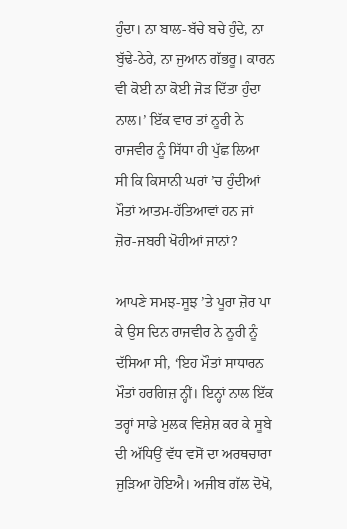ਹੁੰਦਾ। ਨਾ ਬਾਲ-ਬੱਚੇ ਬਚੇ ਹੁੰਦੇ, ਨਾ ਬੁੱਢੇ-ਠੇਰੇ, ਨਾ ਜੁਆਨ ਗੱਭਰੂ। ਕਾਰਨ ਵੀ ਕੋਈ ਨਾ ਕੋਈ ਜੋੜ ਦਿੱਤਾ ਹੁੰਦਾ ਨਾਲ।’ ਇੱਕ ਵਾਰ ਤਾਂ ਨੂਰੀ ਨੇ ਰਾਜਵੀਰ ਨੂੰ ਸਿੱਧਾ ਹੀ ਪੁੱਛ ਲਿਆ ਸੀ ਕਿ ਕਿਸਾਨੀ ਘਰਾਂ ’ਚ ਹੁੰਦੀਆਂ ਮੌਤਾਂ ਆਤਮ-ਹੱਤਿਆਵਾਂ ਹਨ ਜਾਂ ਜ਼ੋਰ-ਜਬਰੀ ਖੋਹੀਆਂ ਜਾਨਾਂ?

ਆਪਣੇ ਸਮਝ-ਸੂਝ ’ਤੇ ਪੂਰਾ ਜ਼ੋਰ ਪਾ ਕੇ ਉਸ ਦਿਨ ਰਾਜਵੀਰ ਨੇ ਨੂਰੀ ਨੂੰ ਦੱਸਿਆ ਸੀ, ‘ਇਹ ਮੌਤਾਂ ਸਾਧਾਰਨ ਮੌਤਾਂ ਹਰਗਿਜ਼ ਨ੍ਹੀਂ। ਇਨ੍ਹਾਂ ਨਾਲ ਇੱਕ ਤਰ੍ਹਾਂ ਸਾਡੇ ਮੁਲਕ ਵਿਸ਼ੇਸ਼ ਕਰ ਕੇ ਸੂਬੇ ਦੀ ਅੱਧਿਉਂ ਵੱਧ ਵਸੋਂ ਦਾ ਅਰਥਚਾਰਾ ਜੁੜਿਆ ਹੋਇਐ। ਅਜੀਬ ਗੱਲ ਦੋਖੋ,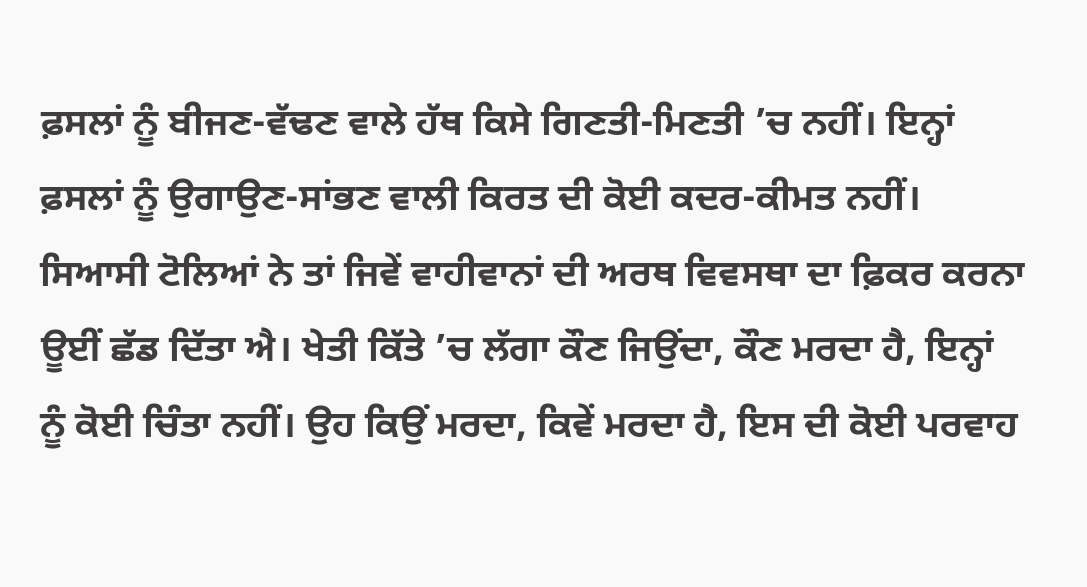ਫ਼ਸਲਾਂ ਨੂੰ ਬੀਜਣ-ਵੱਢਣ ਵਾਲੇ ਹੱਥ ਕਿਸੇ ਗਿਣਤੀ-ਮਿਣਤੀ ’ਚ ਨਹੀਂ। ਇਨ੍ਹਾਂ ਫ਼ਸਲਾਂ ਨੂੰ ਉਗਾਉਣ-ਸਾਂਭਣ ਵਾਲੀ ਕਿਰਤ ਦੀ ਕੋਈ ਕਦਰ-ਕੀਮਤ ਨਹੀਂ। ਸਿਆਸੀ ਟੋਲਿਆਂ ਨੇ ਤਾਂ ਜਿਵੇਂ ਵਾਹੀਵਾਨਾਂ ਦੀ ਅਰਥ ਵਿਵਸਥਾ ਦਾ ਫ਼ਿਕਰ ਕਰਨਾ ਊਈਂ ਛੱਡ ਦਿੱਤਾ ਐ। ਖੇਤੀ ਕਿੱਤੇ ’ਚ ਲੱਗਾ ਕੌਣ ਜਿਉਂਦਾ, ਕੌਣ ਮਰਦਾ ਹੈ, ਇਨ੍ਹਾਂ ਨੂੰ ਕੋਈ ਚਿੰਤਾ ਨਹੀਂ। ਉਹ ਕਿਉਂ ਮਰਦਾ, ਕਿਵੇਂ ਮਰਦਾ ਹੈ, ਇਸ ਦੀ ਕੋਈ ਪਰਵਾਹ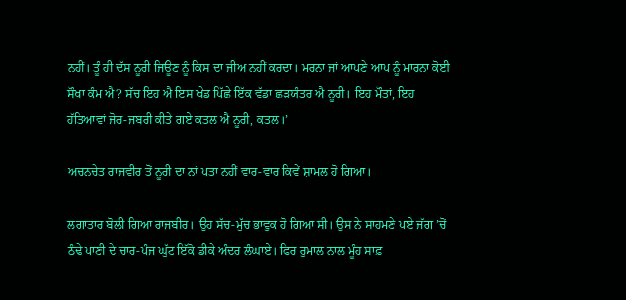ਨਹੀਂ। ਤੂੰ ਹੀ ਦੱਸ ਨੂਰੀ ਜਿਊਣ ਨੂੰ ਕਿਸ ਦਾ ਜੀਅ ਨਹੀਂ ਕਰਦਾ। ਮਰਨਾ ਜਾਂ ਆਪਣੇ ਆਪ ਨੂੰ ਮਾਰਨਾ ਕੋਈ ਸੌਖਾ ਕੰਮ ਐ? ਸੱਚ ਇਹ ਐ ਇਸ ਖੇਡ ਪਿੱਛੇ ਇੱਕ ਵੱਡਾ ਛੜਯੰਤਰ ਐ ਨੂਰੀ। ਇਹ ਮੌਤਾਂ, ਇਹ ਹੱਤਿਆਵਾਂ ਜੋਰ-ਜਬਰੀ ਕੀਤੇ ਗਏ ਕਤਲ ਐ ਨੂਰੀ, ਕਤਲ।’

ਅਚਨਚੇਤ ਰਾਜਵੀਰ ਤੋਂ ਨੂਰੀ ਦਾ ਨਾਂ ਪਤਾ ਨਹੀਂ ਵਾਰ-ਵਾਰ ਕਿਵੇਂ ਸ਼ਾਮਲ ਹੋ ਗਿਆ।

ਲਗਾਤਾਰ ਬੋਲੀ ਗਿਆ ਰਾਜਬੀਰ। ਉਹ ਸੱਚ-ਮੁੱਚ ਭਾਵੁਕ ਹੋ ਗਿਆ ਸੀ। ਉਸ ਨੇ ਸਾਹਮਣੇ ਪਏ ਜੱਗ ’ਚੋਂ ਠੰਢੇ ਪਾਣੀ ਦੇ ਚਾਰ-ਪੰਜ ਘੁੱਟ ਇੱਕੋ ਡੀਕੇ ਅੰਦਰ ਲੰਘਾਏ। ਫਿਰ ਰੁਮਾਲ ਨਾਲ ਮੂੰਹ ਸਾਫ਼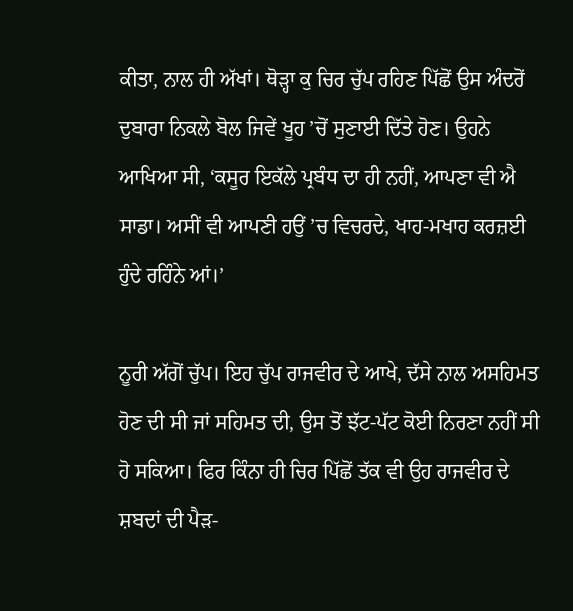ਕੀਤਾ, ਨਾਲ ਹੀ ਅੱਖਾਂ। ਥੋੜ੍ਹਾ ਕੁ ਚਿਰ ਚੁੱਪ ਰਹਿਣ ਪਿੱਛੋਂ ਉਸ ਅੰਦਰੋਂ ਦੁਬਾਰਾ ਨਿਕਲੇ ਬੋਲ ਜਿਵੇਂ ਖੂਹ ’ਚੋਂ ਸੁਣਾਈ ਦਿੱਤੇ ਹੋਣ। ਉਹਨੇ ਆਖਿਆ ਸੀ, ‘ਕਸੂਰ ਇਕੱਲੇ ਪ੍ਰਬੰਧ ਦਾ ਹੀ ਨਹੀਂ, ਆਪਣਾ ਵੀ ਐ ਸਾਡਾ। ਅਸੀਂ ਵੀ ਆਪਣੀ ਹਉਂ ’ਚ ਵਿਚਰਦੇ, ਖਾਹ-ਮਖਾਹ ਕਰਜ਼ਈ ਹੁੰਦੇ ਰਹਿੰਨੇ ਆਂ।’

ਨੂਰੀ ਅੱਗੋਂ ਚੁੱਪ। ਇਹ ਚੁੱਪ ਰਾਜਵੀਰ ਦੇ ਆਖੇ, ਦੱਸੇ ਨਾਲ ਅਸਹਿਮਤ ਹੋਣ ਦੀ ਸੀ ਜਾਂ ਸਹਿਮਤ ਦੀ, ਉਸ ਤੋਂ ਝੱਟ-ਪੱਟ ਕੋਈ ਨਿਰਣਾ ਨਹੀਂ ਸੀ ਹੋ ਸਕਿਆ। ਫਿਰ ਕਿੰਨਾ ਹੀ ਚਿਰ ਪਿੱਛੋਂ ਤੱਕ ਵੀ ਉਹ ਰਾਜਵੀਰ ਦੇ ਸ਼ਬਦਾਂ ਦੀ ਪੈੜ-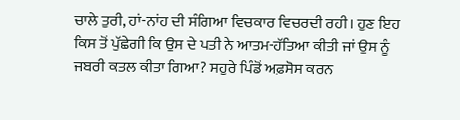ਚਾਲੇ ਤੁਰੀ, ਹਾਂ-ਨਾਂਹ ਦੀ ਸੰਗਿਆ ਵਿਚਕਾਰ ਵਿਚਰਦੀ ਰਹੀ। ਹੁਣ ਇਹ ਕਿਸ ਤੋਂ ਪੁੱਛੇਗੀ ਕਿ ਉਸ ਦੇ ਪਤੀ ਨੇ ਆਤਮ-ਹੱਤਿਆ ਕੀਤੀ ਜਾਂ ਉਸ ਨੂੰ ਜਬਰੀ ਕਤਲ ਕੀਤਾ ਗਿਆ? ਸਹੁਰੇ ਪਿੰਡੋਂ ਅਫ਼ਸੋਸ ਕਰਨ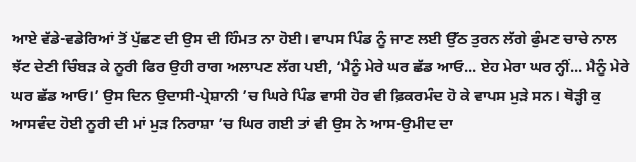ਆਏ ਵੱਡੇ-ਵਡੇਰਿਆਂ ਤੋਂ ਪੁੱਛਣ ਦੀ ਉਸ ਦੀ ਹਿੰਮਤ ਨਾ ਹੋਈ। ਵਾਪਸ ਪਿੰਡ ਨੂੰ ਜਾਣ ਲਈ ਉੱਠ ਤੁਰਨ ਲੱਗੇ ਫੁੰਮਣ ਚਾਚੇ ਨਾਲ ਝੱਟ ਦੇਣੀ ਚਿੰਬੜ ਕੇ ਨੂਰੀ ਫਿਰ ਉਹੀ ਰਾਗ ਅਲਾਪਣ ਲੱਗ ਪਈ, ‘ਮੈਨੂੰ ਮੇਰੇ ਘਰ ਛੱਡ ਆਓ... ਏਹ ਮੇਰਾ ਘਰ ਨ੍ਹੀਂ... ਮੈਨੂੰ ਮੇਰੇ ਘਰ ਛੱਡ ਆਓ।’ ਉਸ ਦਿਨ ਉਦਾਸੀ-ਪ੍ਰੇਸ਼ਾਨੀ ’ਚ ਘਿਰੇ ਪਿੰਡ ਵਾਸੀ ਹੋਰ ਵੀ ਫ਼ਿਕਰਮੰਦ ਹੋ ਕੇ ਵਾਪਸ ਮੁੜੇ ਸਨ। ਥੋੜ੍ਹੀ ਕੁ ਆਸਵੰਦ ਹੋਈ ਨੂਰੀ ਦੀ ਮਾਂ ਮੁੜ ਨਿਰਾਸ਼ਾ ’ਚ ਘਿਰ ਗਈ ਤਾਂ ਵੀ ਉਸ ਨੇ ਆਸ-ਉਮੀਦ ਦਾ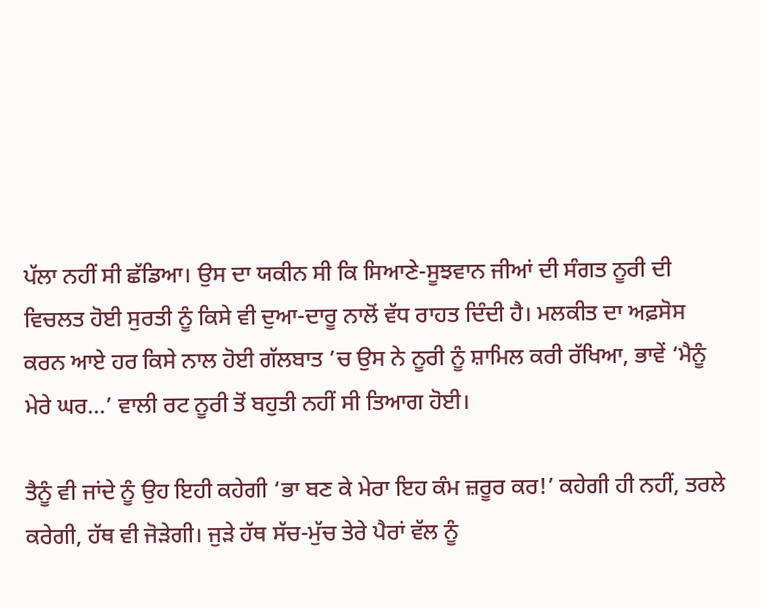ਪੱਲਾ ਨਹੀਂ ਸੀ ਛੱਡਿਆ। ਉਸ ਦਾ ਯਕੀਨ ਸੀ ਕਿ ਸਿਆਣੇ-ਸੂਝਵਾਨ ਜੀਆਂ ਦੀ ਸੰਗਤ ਨੂਰੀ ਦੀ ਵਿਚਲਤ ਹੋਈ ਸੁਰਤੀ ਨੂੰ ਕਿਸੇ ਵੀ ਦੁਆ-ਦਾਰੂ ਨਾਲੋਂ ਵੱਧ ਰਾਹਤ ਦਿੰਦੀ ਹੈ। ਮਲਕੀਤ ਦਾ ਅਫ਼ਸੋਸ ਕਰਨ ਆਏ ਹਰ ਕਿਸੇ ਨਾਲ ਹੋਈ ਗੱਲਬਾਤ ’ਚ ਉਸ ਨੇ ਨੂਰੀ ਨੂੰ ਸ਼ਾਮਿਲ ਕਰੀ ਰੱਖਿਆ, ਭਾਵੇਂ ‘ਮੈਨੂੰ ਮੇਰੇ ਘਰ...’ ਵਾਲੀ ਰਟ ਨੂਰੀ ਤੋਂ ਬਹੁਤੀ ਨਹੀਂ ਸੀ ਤਿਆਗ ਹੋਈ।

ਤੈਨੂੰ ਵੀ ਜਾਂਦੇ ਨੂੰ ਉਹ ਇਹੀ ਕਹੇਗੀ ‘ਭਾ ਬਣ ਕੇ ਮੇਰਾ ਇਹ ਕੰਮ ਜ਼ਰੂਰ ਕਰ!’ ਕਹੇਗੀ ਹੀ ਨਹੀਂ, ਤਰਲੇ ਕਰੇਗੀ, ਹੱਥ ਵੀ ਜੋੜੇਗੀ। ਜੁੜੇ ਹੱਥ ਸੱਚ-ਮੁੱਚ ਤੇਰੇ ਪੈਰਾਂ ਵੱਲ ਨੂੰ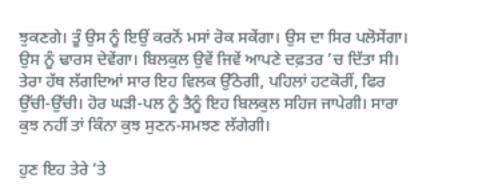ਝੁਕਣਗੇ। ਤੂੰ ਉਸ ਨੂੰ ਇਉਂ ਕਰਨੋਂ ਮਸਾਂ ਰੋਕ ਸਕੇਂਗਾ। ਉਸ ਦਾ ਸਿਰ ਪਲੋਸੇਂਗਾ। ਉਸ ਨੂੰ ਢਾਰਸ ਦੇਵੇਂਗਾ। ਬਿਲਕੁਲ ਉਵੇਂ ਜਿਵੇਂ ਆਪਣੇ ਦਫ਼ਤਰ ’ਚ ਦਿੱਤਾ ਸੀ। ਤੇਰਾ ਹੱਥ ਲੱਗਦਿਆਂ ਸਾਰ ਇਹ ਵਿਲਕ ਉੱਠੇਗੀ, ਪਹਿਲਾਂ ਹਟਕੋਰੀਂ, ਫਿਰ ਉੱਚੀ-ਉੱਚੀ। ਹੋਰ ਘੜੀ-ਪਲ ਨੂੰ ਤੈਨੂੰ ਇਹ ਬਿਲਕੁਲ ਸਹਿਜ ਜਾਪੇਗੀ। ਸਾਰਾ ਕੁਝ ਨਹੀਂ ਤਾਂ ਕਿੰਨਾ ਕੁਝ ਸੁਣਨ-ਸਮਝਣ ਲੱਗੇਗੀ।

ਹੁਣ ਇਹ ਤੇਰੇ ’ਤੇ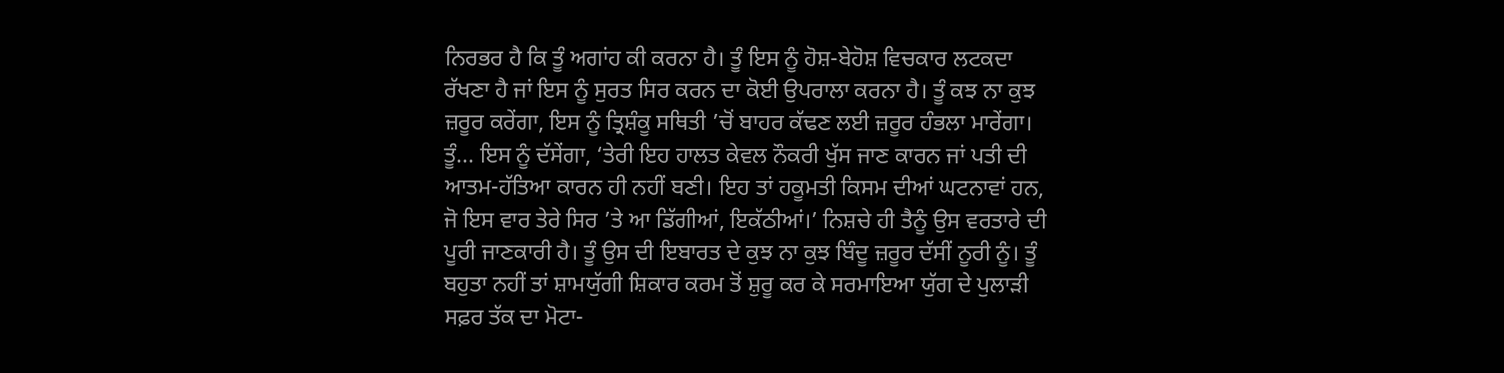ਨਿਰਭਰ ਹੈ ਕਿ ਤੂੰ ਅਗਾਂਹ ਕੀ ਕਰਨਾ ਹੈ। ਤੂੰ ਇਸ ਨੂੰ ਹੋਸ਼-ਬੇਹੋਸ਼ ਵਿਚਕਾਰ ਲਟਕਦਾ ਰੱਖਣਾ ਹੈ ਜਾਂ ਇਸ ਨੂੰ ਸੁਰਤ ਸਿਰ ਕਰਨ ਦਾ ਕੋਈ ਉਪਰਾਲਾ ਕਰਨਾ ਹੈ। ਤੂੰ ਕਝ ਨਾ ਕੁਝ ਜ਼ਰੂਰ ਕਰੇਂਗਾ, ਇਸ ਨੂੰ ਤ੍ਰਿਸ਼ੰਕੂ ਸਥਿਤੀ ’ਚੋਂ ਬਾਹਰ ਕੱਢਣ ਲਈ ਜ਼ਰੂਰ ਹੰਭਲਾ ਮਾਰੇਂਗਾ। ਤੂੰ... ਇਸ ਨੂੰ ਦੱਸੇਂਗਾ, ‘ਤੇਰੀ ਇਹ ਹਾਲਤ ਕੇਵਲ ਨੌਕਰੀ ਖੁੱਸ ਜਾਣ ਕਾਰਨ ਜਾਂ ਪਤੀ ਦੀ ਆਤਮ-ਹੱਤਿਆ ਕਾਰਨ ਹੀ ਨਹੀਂ ਬਣੀ। ਇਹ ਤਾਂ ਹਕੂਮਤੀ ਕਿਸਮ ਦੀਆਂ ਘਟਨਾਵਾਂ ਹਨ, ਜੋ ਇਸ ਵਾਰ ਤੇਰੇ ਸਿਰ ’ਤੇ ਆ ਡਿੱਗੀਆਂ, ਇਕੱਠੀਆਂ।’ ਨਿਸ਼ਚੇ ਹੀ ਤੈਨੂੰ ਉਸ ਵਰਤਾਰੇ ਦੀ ਪੂਰੀ ਜਾਣਕਾਰੀ ਹੈ। ਤੂੰ ਉਸ ਦੀ ਇਬਾਰਤ ਦੇ ਕੁਝ ਨਾ ਕੁਝ ਬਿੰਦੂ ਜ਼ਰੂਰ ਦੱਸੀਂ ਨੂਰੀ ਨੂੰ। ਤੂੰ ਬਹੁਤਾ ਨਹੀਂ ਤਾਂ ਸ਼ਾਮਯੁੱਗੀ ਸ਼ਿਕਾਰ ਕਰਮ ਤੋਂ ਸ਼ੁਰੂ ਕਰ ਕੇ ਸਰਮਾਇਆ ਯੁੱਗ ਦੇ ਪੁਲਾੜੀ ਸਫ਼ਰ ਤੱਕ ਦਾ ਮੋਟਾ-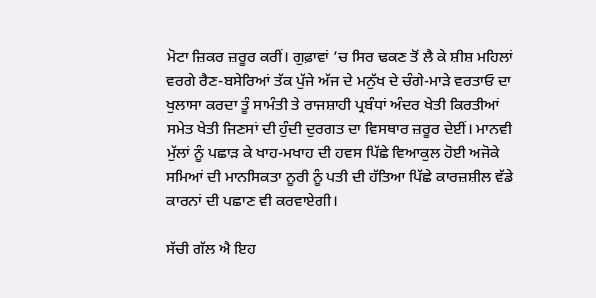ਮੋਟਾ ਜ਼ਿਕਰ ਜ਼ਰੂਰ ਕਰੀਂ। ਗੁਫ਼ਾਵਾਂ ’ਚ ਸਿਰ ਢਕਣ ਤੋਂ ਲੈ ਕੇ ਸ਼ੀਸ਼ ਮਹਿਲਾਂ ਵਰਗੇ ਰੈਣ-ਬਸੇਰਿਆਂ ਤੱਕ ਪੁੱਜੇ ਅੱਜ ਦੇ ਮਨੁੱਖ ਦੇ ਚੰਗੇ-ਮਾੜੇ ਵਰਤਾਓ ਦਾ ਖੁਲਾਸਾ ਕਰਦਾ ਤੂੰ ਸਾਮੰਤੀ ਤੇ ਰਾਜਸ਼ਾਹੀ ਪ੍ਰਬੰਧਾਂ ਅੰਦਰ ਖੇਤੀ ਕਿਰਤੀਆਂ ਸਮੇਤ ਖੇਤੀ ਜਿਣਸਾਂ ਦੀ ਹੁੰਦੀ ਦੁਰਗਤ ਦਾ ਵਿਸਥਾਰ ਜ਼ਰੂਰ ਦੇਈਂ। ਮਾਨਵੀ ਮੁੱਲਾਂ ਨੂੰ ਪਛਾੜ ਕੇ ਖਾਹ-ਮਖਾਹ ਦੀ ਹਵਸ ਪਿੱਛੇ ਵਿਆਕੁਲ ਹੋਈ ਅਜੋਕੇ ਸਮਿਆਂ ਦੀ ਮਾਨਸਿਕਤਾ ਨੂਰੀ ਨੂੰ ਪਤੀ ਦੀ ਹੱਤਿਆ ਪਿੱਛੇ ਕਾਰਜ਼ਸ਼ੀਲ ਵੱਡੇ ਕਾਰਨਾਂ ਦੀ ਪਛਾਣ ਵੀ ਕਰਵਾਏਗੀ।

ਸੱਚੀ ਗੱਲ ਐ ਇਹ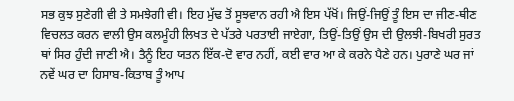ਸਭ ਕੁਝ ਸੁਣੇਗੀ ਵੀ ਤੇ ਸਮਝੇਗੀ ਵੀ। ਇਹ ਮੁੱਢ ਤੋਂ ਸੂਝਵਾਨ ਰਹੀ ਐ ਇਸ ਪੱਖੋਂ। ਜਿਉਂ-ਜਿਉਂ ਤੂੰ ਇਸ ਦਾ ਜੀਣ-ਥੀਣ ਵਿਚਲਤ ਕਰਨ ਵਾਲੀ ਉਸ ਕਲਮੂੰਹੀ ਲਿਖਤ ਦੇ ਪੱਤਰੇ ਪਰਤਾਈ ਜਾਏਗਾ, ਤਿਉਂ-ਤਿਉਂ ਉਸ ਦੀ ਉਲਝੀ-ਬਿਖਰੀ ਸੁਰਤ ਥਾਂ ਸਿਰ ਹੁੰਦੀ ਜਾਣੀ ਐ। ਤੈਨੂੰ ਇਹ ਯਤਨ ਇੱਕ-ਦੋ ਵਾਰ ਨਹੀਂ, ਕਈ ਵਾਰ ਆ ਕੇ ਕਰਨੇ ਪੈਣੇ ਹਨ। ਪੁਰਾਣੇ ਘਰ ਜਾਂ ਨਵੇਂ ਘਰ ਦਾ ਹਿਸਾਬ-ਕਿਤਾਬ ਤੂੰ ਆਪ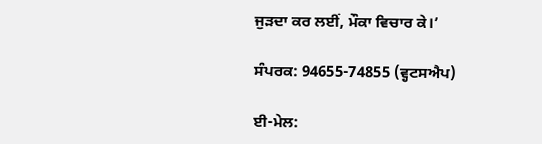ਜੁੜਦਾ ਕਰ ਲਈਂ, ਮੌਕਾ ਵਿਚਾਰ ਕੇ।’

ਸੰਪਰਕ: 94655-74855 (ਵ੍ਹਟਸਐਪ)

ਈ-ਮੇਲ: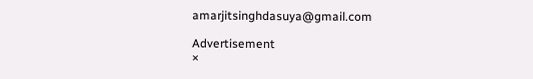amarjitsinghdasuya@gmail.com

Advertisement
×